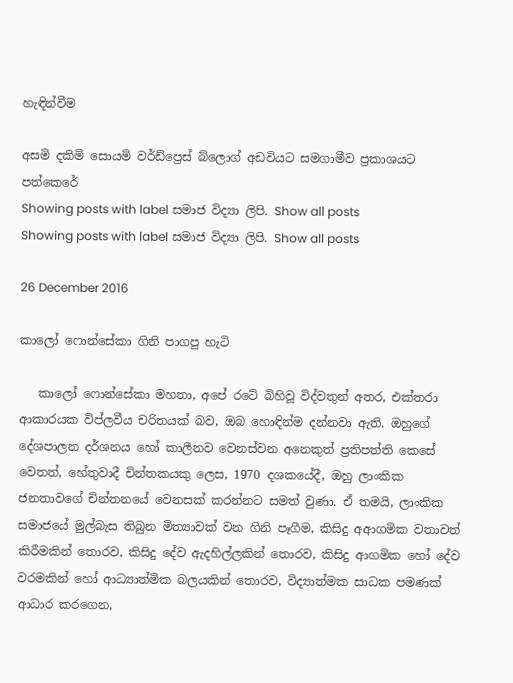හැඳින්වීම

අසමි දකිමි සොයමි වර්ඩ්ප්‍රෙස් බ්ලොග් අඩවියට සමගාමීව ප්‍රකාශයට පත්කෙරේ
Showing posts with label සමාජ විද්‍යා ලිපි. Show all posts
Showing posts with label සමාජ විද්‍යා ලිපි. Show all posts

26 December 2016

කාලෝ ෆොන්සේකා ගිනි පාගපු හැටි

   කාලෝ ෆොන්සේකා මහතා, අපේ රටේ බිහිවූ විද්වතුන් අතර, එක්තරා ආකාරයක විප්ලවීය චරිතයක් බව, ඔබ හොඳින්ම දන්නවා ඇති. ඔහුගේ දේශපාලන දර්ශනය හෝ කාලීනව වෙනස්වන අනෙකුත් ප්‍රතිපත්ති කෙසේ වෙතත්, හේතුවාදී චින්තකයකු ලෙස, 1970 දශකයේදී, ඔහු ලාංකික ජනතාවගේ චින්තනයේ වෙනසක් කරන්නට සමත් වුණා. ඒ තමයි, ලාංකික සමාජයේ මුල්බැස තිබුන මිත්‍යාවක් වන ගිනි පෑගීම, කිසිදු අආගමික වතාවත් කිරීමකින් තොරව, කිසිදු දේව ඇදහිල්ලකින් තොරව, කිසිදු ආගමික හෝ දේව වරමකින් හෝ ආධ්‍යාත්මික බලයකින් තොරව, විද්‍යාත්මක සාධක පමණක් ආධාර කරගෙන,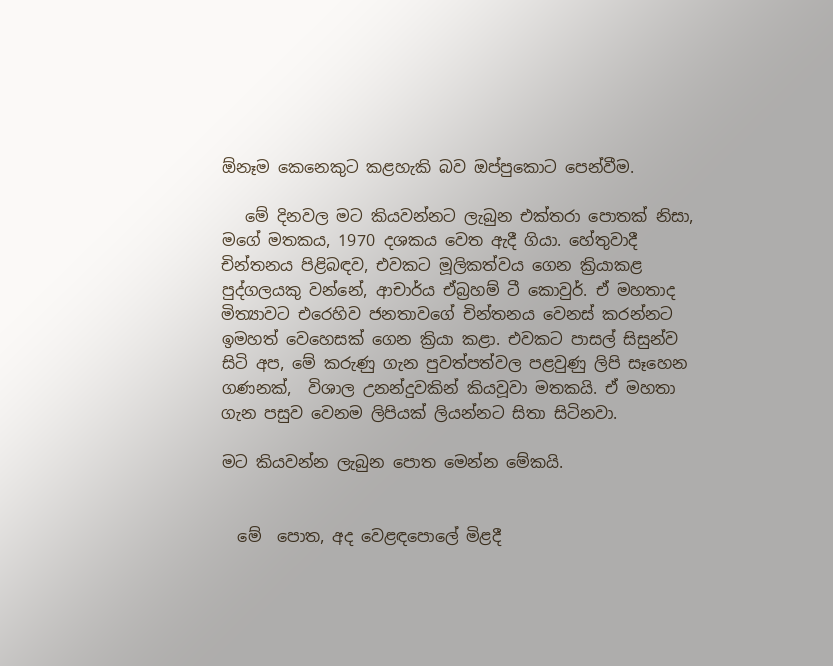ඕනෑම කෙනෙකුට කළහැකි බව ඔප්පුකොට පෙන්වීම.

   මේ දිනවල මට කියවන්නට ලැබුන එක්තරා පොතක් නිසා, මගේ මතකය, 1970 දශකය වෙත ඇදී ගියා. හේතුවාදී චින්තනය පිළිබඳව, එවකට මූලිකත්වය ගෙන ක්‍රියාකළ පුද්ගලයකු වන්නේ, ආචාර්ය ඒබ්‍රහම් ටී කොවුර්. ඒ මහතාද මිත්‍යාවට එරෙහිව ජනතාවගේ චින්තනය වෙනස් කරන්නට ඉමහත් වෙහෙසක් ගෙන ක්‍රියා කළා. එවකට පාසල් සිසුන්ව සිටි අප, මේ කරුණු ගැන පුවත්පත්වල පළවුණු ලිපි සෑහෙන ගණනක්,  විශාල උනන්දුවකින් කියවූවා මතකයි. ඒ මහතා ගැන පසුව වෙනම ලිපියක් ලියන්නට සිතා සිටිනවා.

මට කියවන්න ලැබුන පොත මෙන්න මේකයි.


  මේ  පොත, අද වෙළඳපොලේ මිළදී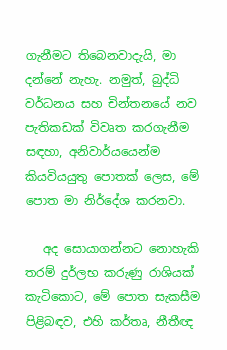ගැනීමට තිබෙනවාදැයි, මා දන්නේ නැහැ. නමුත්, බුද්ධි වර්ධනය සහ චින්තනයේ නව පැතිකඩක් විවෘත කරගැනීම සඳහා, අනිවාර්යයෙන්ම කියවියයුතු පොතක් ලෙස, මේ පොත මා නිර්දේශ කරනවා.

   අද සොයාගන්නට නොහැකි තරම් දුර්ලභ කරුණු රාශියක් කැටිකොට, මේ පොත සැකසීම පිළිබඳව, එහි කර්තෘ, නීතීඥ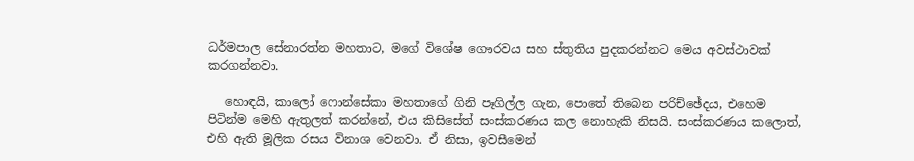ධර්මපාල සේනාරත්න මහතාට, මගේ විශේෂ ගෞරවය සහ ස්තුතිය පුදකරන්නට මෙය අවස්ථාවක් කරගන්නවා.

   හොඳයි, කාලෝ ෆොන්සේකා මහතාගේ ගිනි පෑගිල්ල ගැන, පොතේ තිබෙන පරිච්ඡේදය, එහෙම පිටින්ම මෙහි ඇතුලත් කරන්නේ, එය කිසිසේත් සංස්කරණය කල නොහැකි නිසයි. සංස්කරණය කලොත්, එහි ඇති මූලික රසය විනාශ වෙනවා. ඒ නිසා, ඉවසීමෙන්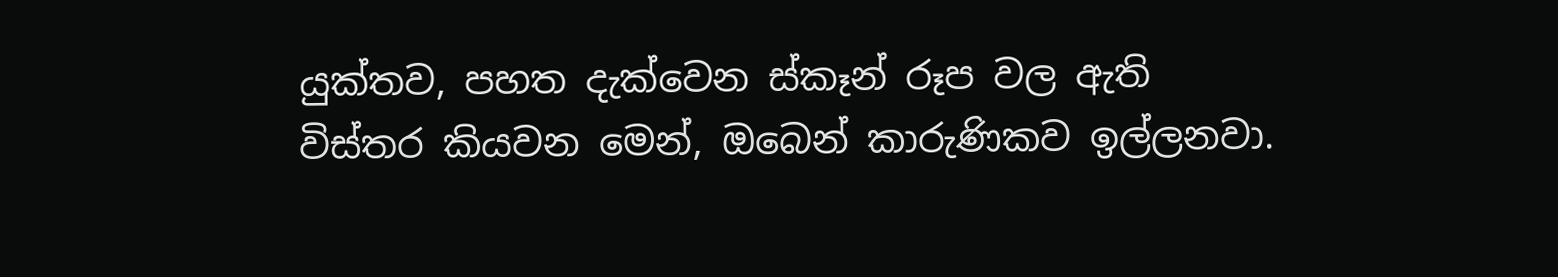යුක්තව, පහත දැක්වෙන ස්කෑන් රූප වල ඇති විස්තර කියවන මෙන්, ඔබෙන් කාරුණිකව ඉල්ලනවා.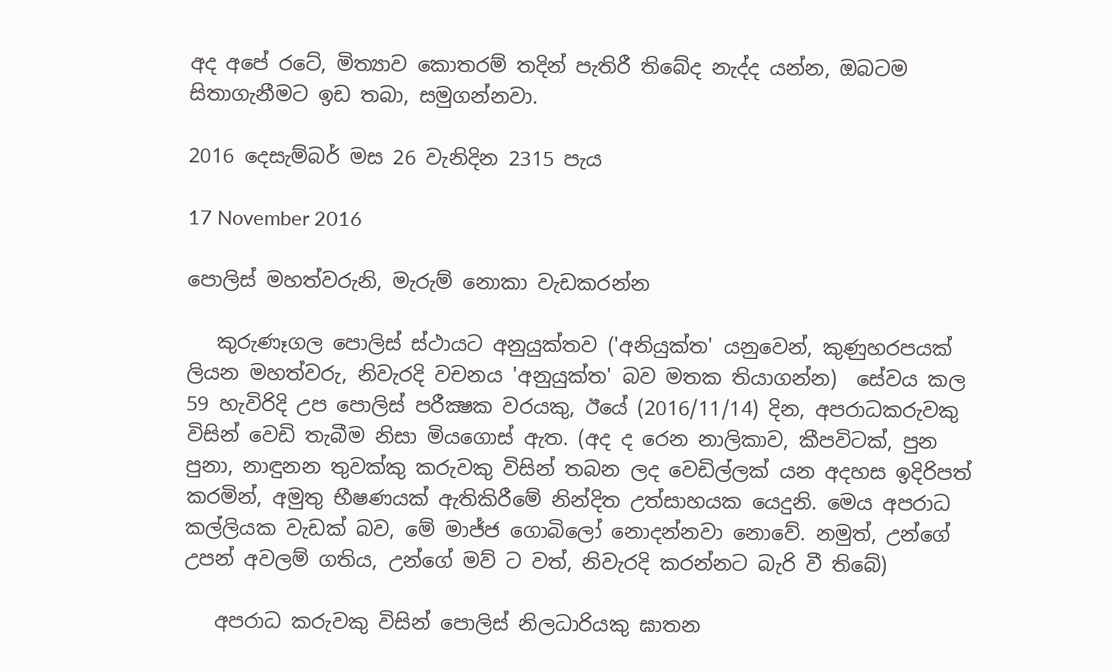අද අපේ රටේ, මිත්‍යාව කොතරම් තදින් පැතිරී තිබේද නැද්ද යන්න, ඔබටම සිතාගැනීමට ඉඩ තබා, සමුගන්නවා.

2016 දෙසැම්බර් මස 26 වැනිදින 2315 පැය

17 November 2016

පොලිස් මහත්වරුනි, මැරුම් නොකා වැඩකරන්න

   කුරුණෑගල පොලිස් ස්ථායට අනුයුක්තව ('අනියුක්ත' යනුවෙන්, කුණුහරපයක් ලියන මහත්වරු, නිවැරදි වචනය 'අනුයුක්ත' බව මතක තියාගන්න)  සේවය කල 59 හැවිරිදි උප පොලිස් පරීක්‍ෂක වරයකු, ඊයේ (2016/11/14) දින, අපරාධකරුවකු විසින් වෙඩි තැබීම නිසා මියගොස් ඇත. (අද ද රෙන නාලිකාව, කීපවිටක්, පුන පුනා, නාඳුනන තුවක්කු කරුවකු විසින් තබන ලද වෙඩිල්ලක් යන අදහස ඉදිරිපත් කරමින්, අමුතු භීෂණයක් ඇතිකිරීමේ නින්දිත උත්සාහයක යෙදුනි. මෙය අපරාධ කල්ලියක වැඩක් බව, මේ මාජ්ජ ගොබිලෝ නොදන්නවා නොවේ. නමුත්, උන්ගේ උපන් අවලම් ගතිය, උන්ගේ මව් ට වත්, නිවැරදි කරන්නට බැරි වී තිබේ)

   අපරාධ කරුවකු විසින් පොලිස් නිලධාරියකු ඝාතන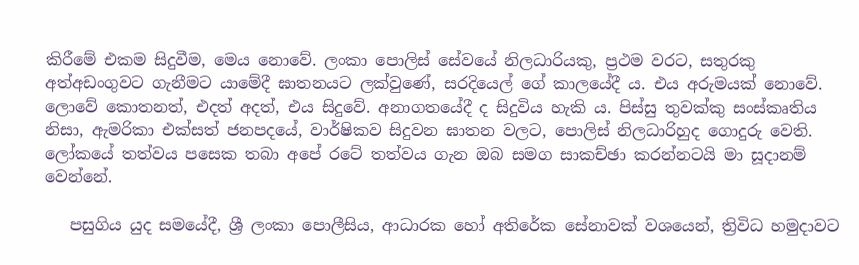කිරීමේ එකම සිදුවීම, මෙය නොවේ. ලංකා පොලිස් සේවයේ නිලධාරියකු, ප්‍රථම වරට, සතුරකු අත්අඩංගුවට ගැනීමට යාමේදී ඝාතනයට ලක්වුණේ, සරදියෙල් ගේ කාලයේදී ය. එය අරුමයක් නොවේ. ලොවේ කොතනත්, එදත් අදත්, එය සිදුවේ. අනාගතයේදී ද සිදුවිය හැකි ය. පිස්සු තුවක්කු සංස්කෘතිය නිසා, ඇමරිකා එක්සත් ජනපදයේ, වාර්ෂිකව සිදුවන ඝාතන වලට, පොලිස් නිලධාරිහුද ගොදුරු වෙති. ලෝකයේ තත්වය පසෙක තබා අපේ රටේ තත්වය ගැන ඔබ සමග සාකච්ඡා කරන්නටයි මා සූදානම් වෙන්නේ.

   පසුගිය යුද සමයේදී, ශ්‍රී ලංකා පොලීසිය, ආධාරක හෝ අතිරේක සේනාවක් වශයෙන්, ත්‍රිවිධ හමුදාවට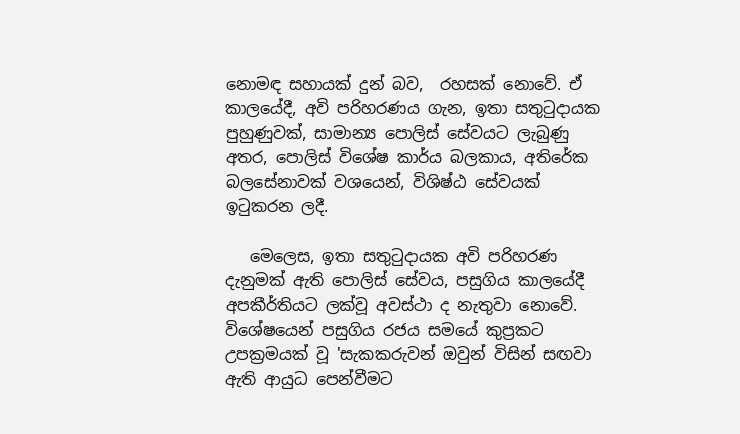නොමඳ සහායක් දුන් බව,  රහසක් නොවේ. ඒ කාලයේදී, අවි පරිහරණය ගැන, ඉතා සතුටුදායක පුහුණුවක්, සාමාන්‍ය පොලිස් සේවයට ලැබුණු අතර, පොලිස් විශේෂ කාර්ය බලකාය, අතිරේක බලසේනාවක් වශයෙන්, විශිෂ්ඨ සේවයක් ඉටුකරන ලදී.

   මෙලෙස, ඉතා සතුටුදායක අවි පරිහරණ දැනුමක් ඇති පොලිස් සේවය, පසුගිය කාලයේදී අපකීර්තියට ලක්වූ අවස්ථා ද නැතුවා නොවේ. විශේෂයෙන් පසුගිය රජය සමයේ කුප්‍රකට උපක්‍රමයක් වූ 'සැකකරුවන් ඔවුන් විසින් සඟවා ඇති ආයුධ පෙන්වීමට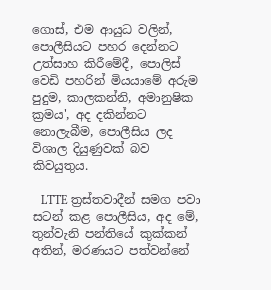ගොස්, එම ආයුධ වලින්, පොලීසියට පහර දෙන්නට උත්සාහ කිරීමේදී, පොලිස් වෙඩි පහරින් මියයාමේ අරුම පුදුම, කාලකන්නි, අමානුෂික ක්‍රමය', අද දකින්නට නොලැබීම, පොලීසිය ලද විශාල දියුණුවක් බව කිවයුතුය.

   LTTE ත්‍රස්තවාදීන් සමග පවා සටන් කළ පොලීසිය, අද මේ, තුන්වැනි පන්තියේ කුක්කන් අතින්, මරණයට පත්වන්නේ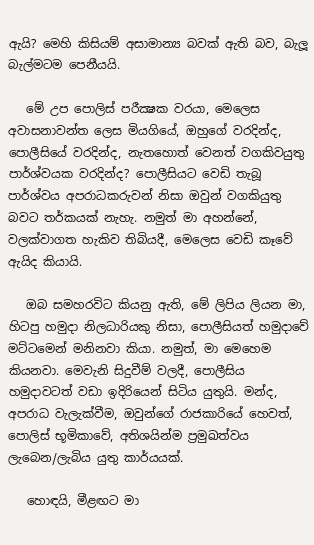ඇයි? මෙහි කිසියම් අසාමාන්‍ය බවක් ඇති බව, බැලූ බැල්මටම පෙනීයයි.

   මේ උප පොලිස් පරීක්‍ෂක වරයා, මෙලෙස අවාසනාවන්ත ලෙස මියගියේ, ඔහුගේ වරදින්ද, පොලීසියේ වරදින්ද, නැතහොත් වෙනත් වගකිවයුතු පාර්ශ්වයක වරදින්ද? පොලීසියට වෙඩි තැබූ පාර්ශ්වය අපරාධකරුවන් නිසා ඔවුන් වගකියුතු බවට තර්කයක් නැහැ. නමුත් මා අහන්නේ, වලක්වාගත හැකිව තිබියදී, මෙලෙස වෙඩි කෑවේ ඇයිද කියායි.

   ඔබ සමහරවිට කියනු ඇති, මේ ලිපිය ලියන මා, හිටපු හමුදා නිලධාරියකු නිසා, පොලීසියත් හමුදාවේ මට්ටමෙන් මනිනවා කියා. නමුත්, මා මෙහෙම කියනවා. මෙවැනි සිදුවීම් වලදී, පොලීසිය හමුදාවටත් වඩා ඉදිරියෙන් සිටිය යුතුයි. මන්ද, අපරාධ වැලැක්වීම, ඔවුන්ගේ රාජකාරියේ හෙවත්, පොලිස් භූමිකාවේ, අතිශයින්ම ප්‍රමුඛත්වය ලැබෙන/ලැබිය යුතු කාර්යයක්.

   හොඳයි, මීළඟට මා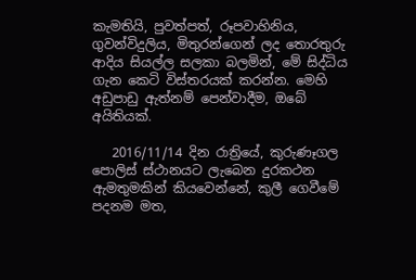කැමතියි, පුවත්පත්, රූපවාහිනිය, ගුවන්විදුලිය, මිතුරන්ගෙන් ලද තොරතුරු ආදිය සියල්ල සලකා බලමින්, මේ සිද්ධිය ගැන කෙටි විස්තරයක් කරන්න. මෙහි අඩුපාඩු ඇත්නම් පෙන්වාදීම, ඔබේ අයිතියක්.

   2016/11/14 දින රාත්‍රියේ, කුරුණෑගල පොලිස් ස්ථානයට ලැබෙන දුරකථන ඇමතුමකින් කියවෙන්නේ, කුලී ගෙවීමේ පදනම මත,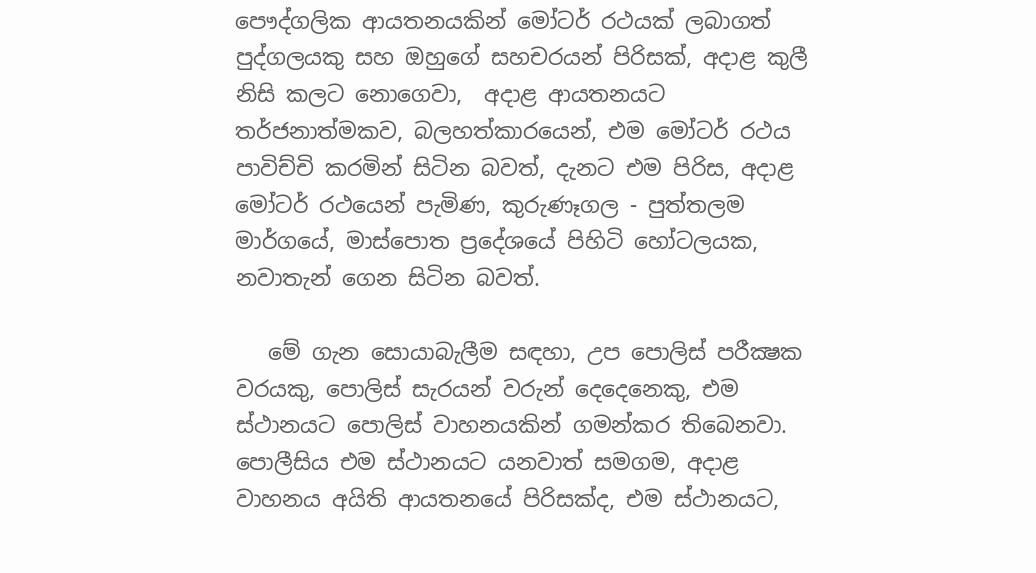පෞද්ගලික ආයතනයකින් මෝටර් රථයක් ලබාගත් පුද්ගලයකු සහ ඔහුගේ සහචරයන් පිරිසක්, අදාළ කුලී නිසි කලට නොගෙවා,  අදාළ ආයතනයට තර්ජනාත්මකව, බලහත්කාරයෙන්, එම මෝටර් රථය පාවිච්චි කරමින් සිටින බවත්, දැනට එම පිරිස, අදාළ මෝටර් රථයෙන් පැමිණ, කුරුණෑගල - පුත්තලම මාර්ගයේ, මාස්පොත ප්‍රදේශයේ පිහිටි හෝටලයක, නවාතැන් ගෙන සිටින බවත්.

   මේ ගැන සොයාබැලීම සඳහා, උප පොලිස් පරීක්‍ෂක වරයකු, පොලිස් සැරයන් වරුන් දෙදෙනෙකු, එම ස්ථානයට පොලිස් වාහනයකින් ගමන්කර තිබෙනවා. පොලීසිය එම ස්ථානයට යනවාත් සමගම, අදාළ වාහනය අයිති ආයතනයේ පිරිසක්ද, එම ස්ථානයට,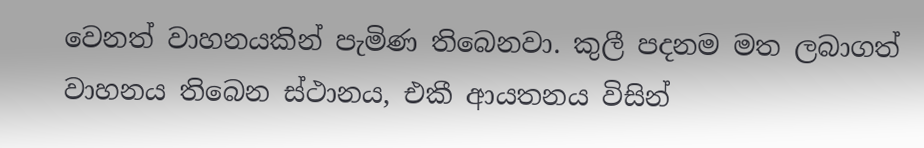වෙනත් වාහනයකින් පැමිණ තිබෙනවා. කුලී පදනම මත ලබාගත් වාහනය තිබෙන ස්ථානය, එකී ආයතනය විසින්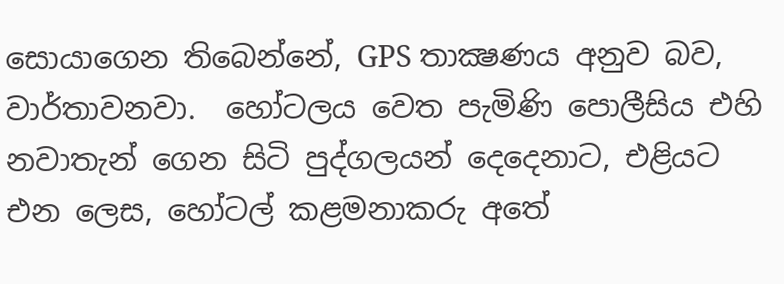සොයාගෙන තිබෙන්නේ, GPS තාක්‍ෂණය අනුව බව, වාර්තාවනවා.  හෝටලය වෙත පැමිණි පොලීසිය එහි නවාතැන් ගෙන සිටි පුද්ගලයන් දෙදෙනාට, එළියට එන ලෙස, හෝටල් කළමනාකරු අතේ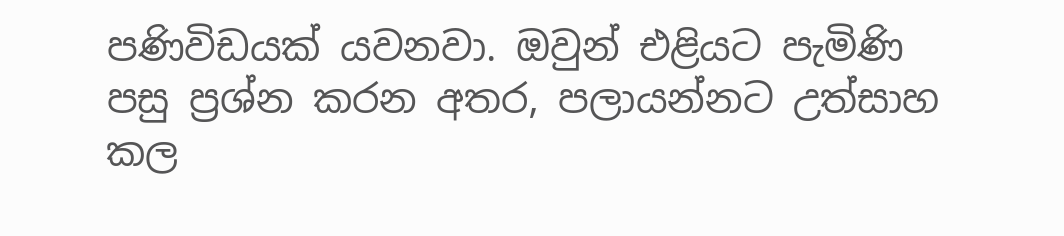පණිවිඩයක් යවනවා. ඔවුන් එළියට පැමිණි පසු ප්‍රශ්න කරන අතර, පලායන්නට උත්සාහ කල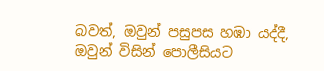බවත්, ඔවුන් පසුපස හඹා යද්දී, ඔවුන් විසින් පොලීසියට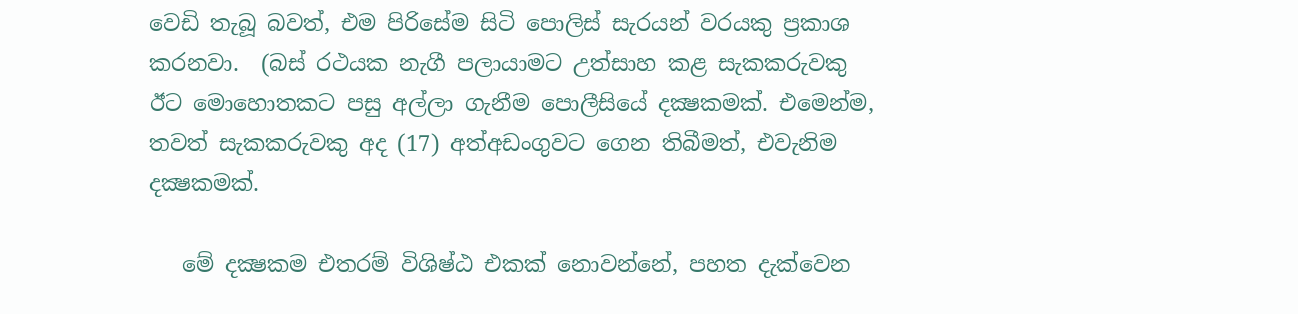වෙඩි තැබූ බවත්, එම පිරිසේම සිටි පොලිස් සැරයන් වරයකු ප්‍රකාශ කරනවා.  (බස් රථයක නැගී පලායාමට උත්සාහ කළ සැකකරුවකු ඊට මොහොතකට පසු අල්ලා ගැනීම පොලීසියේ දක්‍ෂකමක්. එමෙන්ම, තවත් සැකකරුවකු අද (17) අත්අඩංගුවට ගෙන තිබීමත්, එවැනිම දක්‍ෂකමක්.

   මේ දක්‍ෂකම එතරම් විශිෂ්ඨ එකක් නොවන්නේ, පහත දැක්වෙන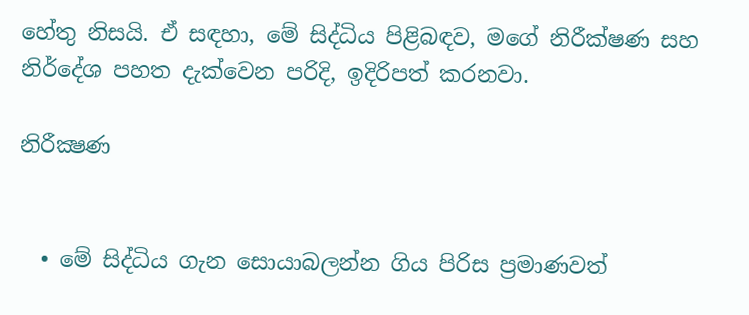හේතු නිසයි. ඒ සඳහා, මේ සිද්ධිය පිළිබඳව, මගේ නිරීක්ෂණ සහ නිර්දේශ පහත දැක්වෙන පරිදි, ඉදිරිපත් කරනවා.

නිරීක්‍ෂණ


  • මේ සිද්ධිය ගැන සොයාබලන්න ගිය පිරිස ප්‍රමාණවත්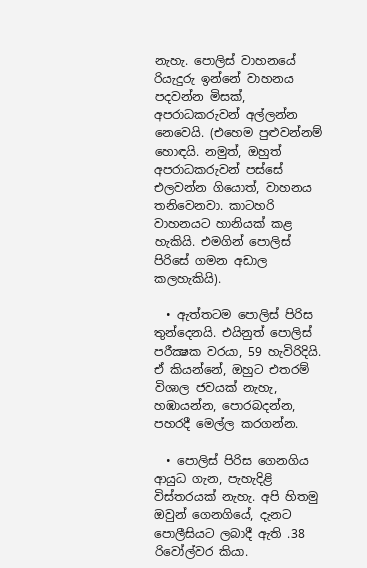නැහැ. පොලිස් වාහනයේ රියැදුරු ඉන්නේ වාහනය පදවන්න මිසක්, අපරාධකරුවන් අල්ලන්න නෙවෙයි. (එහෙම පුළුවන්නම් හොඳයි. නමුත්, ඔහුත් අපරාධකරුවන් පස්සේ එලවන්න ගියොත්, වාහනය තනිවෙනවා. කාටහරි වාහනයට හානියක් කළ හැකියි. එමගින් පොලිස් පිරිසේ ගමන අඩාල කලහැකියි).

  • ඇත්තටම පොලිස් පිරිස තුන්දෙනයි. එයිනුත් පොලිස් පරීක්‍ෂක වරයා, 59 හැවිරිදියි. ඒ කියන්නේ, ඔහුට එතරම් විශාල ජවයක් නැහැ, හඹායන්න, පොරබදන්න, පහරදී මෙල්ල කරගන්න.

  • පොලිස් පිරිස ගෙනගිය ආයුධ ගැන, පැහැදිළි විස්තරයක් නැහැ. අපි හිතමු ඔවුන් ගෙනගියේ, දැනට පොලීසියට ලබාදී ඇති .38 රිවෝල්වර කියා.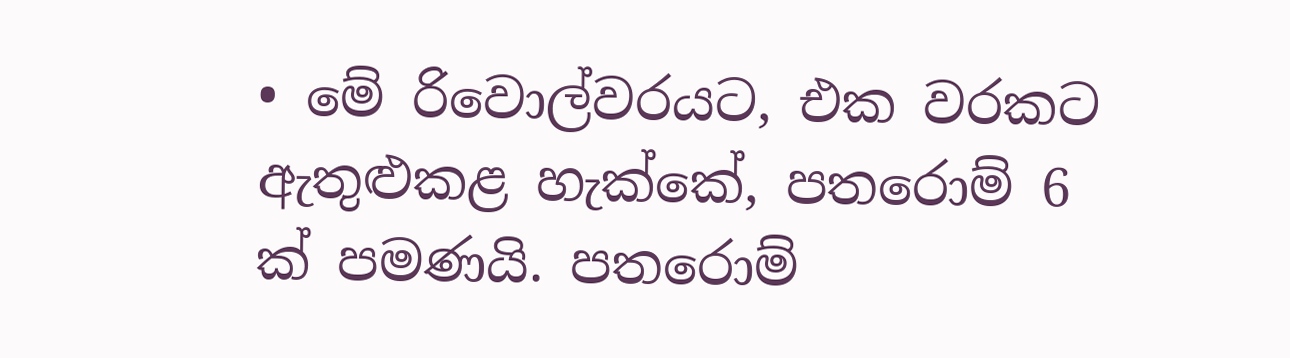• මේ රිවොල්වරයට, එක වරකට ඇතුළුකළ හැක්කේ, පතරොම් 6 ක් පමණයි. පතරොම්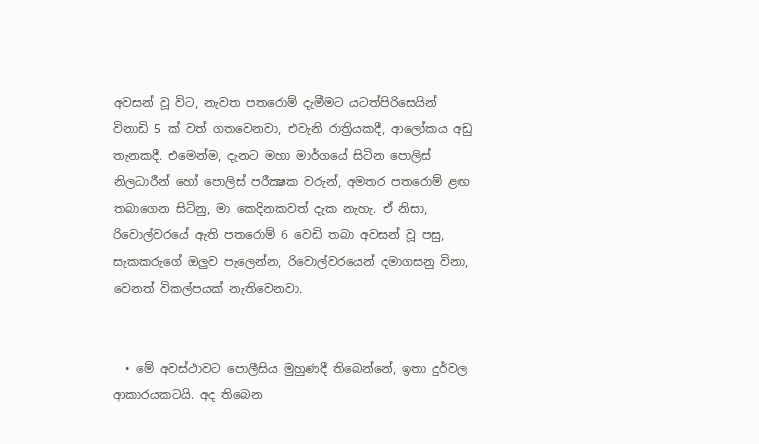අවසන් වූ විට, නැවත පතරොම් දැමීමට යටත්පිරිසෙයින් විනාඩි 5 ක් වත් ගතවෙනවා, එවැනි රාත්‍රියකදී, ආලෝකය අඩු තැනකදී. එමෙන්ම, දැනට මහා මාර්ගයේ සිටින පොලිස් නිලධාරීන් හෝ පොලිස් පරීක්‍ෂක වරුන්, අමතර පතරොම් ළඟ තබාගෙන සිටිනු, මා කෙදිනකවත් දැක නැහැ. ඒ නිසා, රිවොල්වරයේ ඇති පතරොම් 6 වෙඩි තබා අවසන් වූ පසු, සැකකරුගේ ඔලුව පැලෙන්න, රිවොල්වරයෙන් දමාගසනු විනා, වෙනත් විකල්පයක් නැතිවෙනවා.


  • මේ අවස්ථාවට පොලීසිය මුහුණදී තිබෙන්නේ, ඉතා දුර්වල ආකාරයකටයි. අද තිබෙන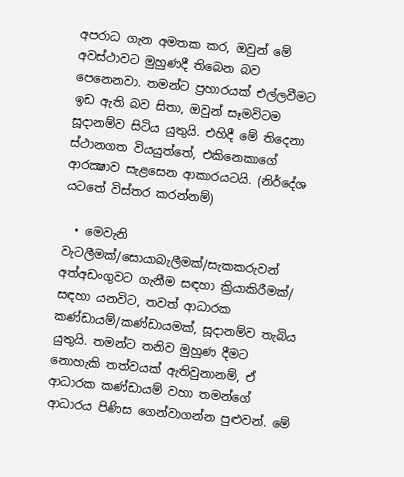අපරාධ ගැන අමතක කර, ඔවුන් මේ අවස්ථාවට මුහුණදී තිබෙන බව පෙනෙනවා. තමන්ට ප්‍රහාරයක් එල්ලවීමට ඉඩ ඇති බව සිතා, ඔවුන් සෑමවිටම සූදානම්ව සිටිය යුතුයි. එහිදී මේ තිදෙනා ස්ථානගත වියයුත්තේ, එකිනෙකාගේ ආරක්‍ෂාව සැළසෙන ආකාරයටයි. (නිර්දේශ යටතේ විස්තර කරන්නම්)

  • මෙවැනි වැටලීමක්/සොයාබැලීමක්/සැකකරුවන් අත්අඩංගුවට ගැනීම සඳහා ක්‍රියාකිරීමක්/ සඳහා යනවිට, තවත් ආධාරක කණ්ඩායම්/කණ්ඩායමක්, සූදානම්ව තැබිය යුතුයි. තමන්ට තනිව මුහුණ දීමට නොහැකි තත්වයක් ඇතිවුනානම්, ඒ ආධාරක කණ්ඩායම් වහා තමන්ගේ ආධාරය පිණිස ගෙන්වාගන්න පුළුවන්. මේ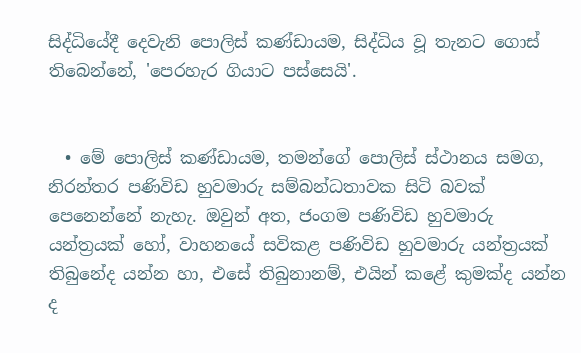සිද්ධියේදී දෙවැනි පොලිස් කණ්ඩායම, සිද්ධිය වූ තැනට ගොස් තිබෙන්නේ, 'පෙරහැර ගියාට පස්සෙයි'.


  • මේ පොලිස් කණ්ඩායම, තමන්ගේ පොලිස් ස්ථානය සමග, නිරන්තර පණිවිඩ හුවමාරු සම්බන්ධතාවක සිටි බවක් පෙනෙන්නේ නැහැ. ඔවුන් අත, ජංගම පණිවිඩ හුවමාරු යන්ත්‍රයක් හෝ, වාහනයේ සවිකළ පණිවිඩ හුවමාරු යන්ත්‍රයක් තිබුනේද යන්න හා, එසේ තිබුනානම්, එයින් කළේ කුමක්ද යන්න ද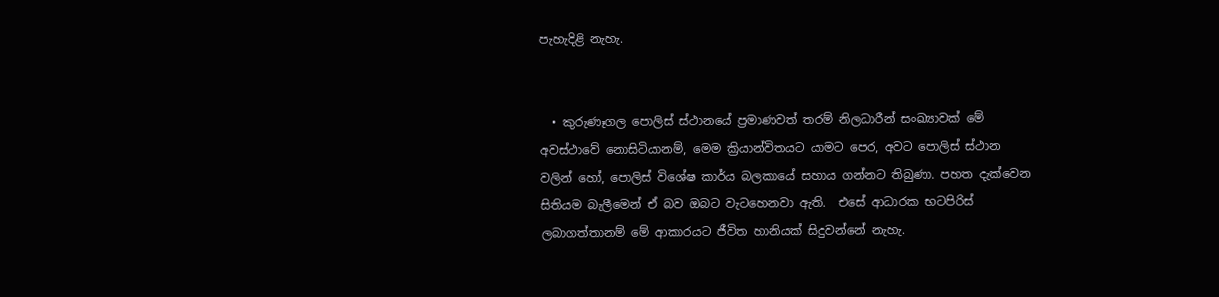පැහැදිළි නැහැ.


  • කුරුණෑගල පොලිස් ස්ථානයේ ප්‍රමාණවත් තරම් නිලධාරීන් සංඛ්‍යාවක් මේ අවස්ථාවේ නොසිටියානම්, මෙම ක්‍රියාන්විතයට යාමට පෙර, අවට පොලිස් ස්ථාන වලින් හෝ, පොලිස් විශේෂ කාර්ය බලකායේ සහාය ගන්නට තිබුණා. පහත දැක්වෙන සිතියම බැලීමෙන් ඒ බව ඔබට වැටහෙනවා ඇති.  එසේ ආධාරක භටපිරිස් ලබාගත්තානම් මේ ආකාරයට ජීවිත හානියක් සිදුවන්නේ නැහැ.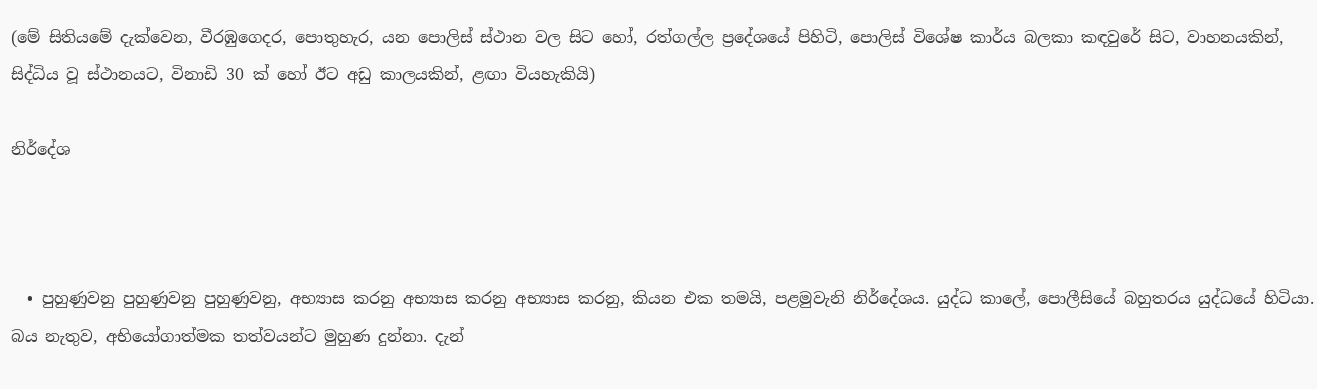(මේ සිතියමේ දැක්වෙන, වීරඹුගෙදර, පොතුහැර, යන පොලිස් ස්ථාන වල සිට හෝ, රත්ගල්ල ප්‍රදේශයේ පිහිටි, පොලිස් විශේෂ කාර්ය බලකා කඳවුරේ සිට, වාහනයකින්, සිද්ධිය වූ ස්ථානයට, විනාඩි 30 ක් හෝ ඊට අඩු කාලයකින්, ළඟා වියහැකියි)

නිර්දේශ



  • පුහුණුවනු පුහුණුවනු පුහුණුවනු, අභ්‍යාස කරනු අභ්‍යාස කරනු අභ්‍යාස කරනු, කියන එක තමයි, පළමුවැනි නිර්දේශය. යුද්ධ කාලේ, පොලීසියේ බහුතරය යුද්ධයේ හිටියා. බය නැතුව, අභියෝගාත්මක තත්වයන්ට මුහුණ දුන්නා. දැන්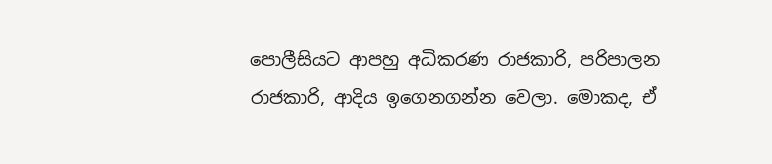පොලීසියට ආපහු අධිකරණ රාජකාරි, පරිපාලන රාජකාරි, ආදිය ඉගෙනගන්න වෙලා. මොකද, ඒ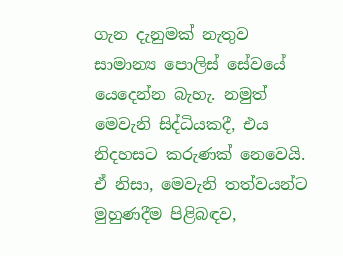ගැන දැනුමක් නැතුව සාමාන්‍ය පොලිස් සේවයේ යෙදෙන්න බැහැ. නමුත් මෙවැනි සිද්ධියකදී, එය නිදහසට කරුණක් නෙවෙයි.  ඒ නිසා, මෙවැනි තත්වයන්ට මුහුණදීම පිළිබඳව,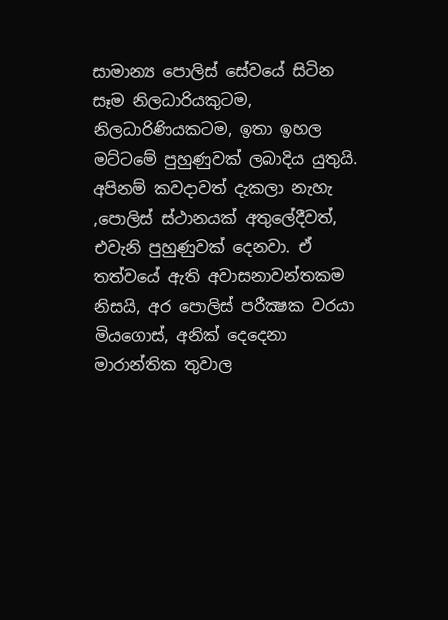සාමාන්‍ය පොලිස් සේවයේ සිටින සෑම නිලධාරියකුටම, නිලධාරිණියකටම, ඉතා ඉහල මට්ටමේ පුහුණුවක් ලබාදිය යුතුයි. අපිනම් කවදාවත් දැකලා නැහැ ,පොලිස් ස්ථානයක් අතුලේදීවත්, එවැනි පුහුණුවක් දෙනවා. ඒ තත්වයේ ඇති අවාසනාවන්තකම නිසයි, අර පොලිස් පරීක්‍ෂක වරයා මියගොස්, අනික් දෙදෙනා මාරාන්තික තුවාල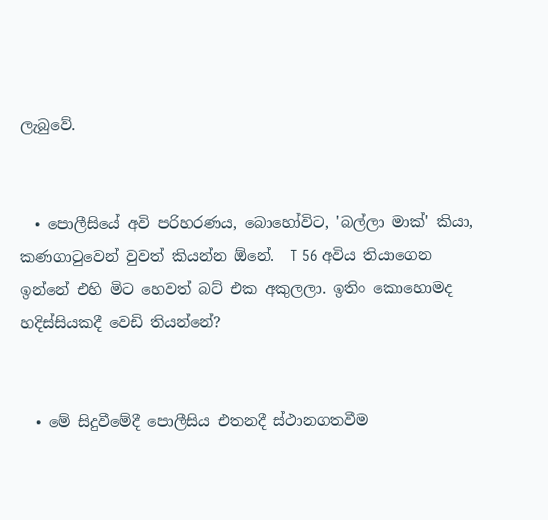ලැබුවේ.


  • පොලීසියේ අවි පරිහරණය, බොහෝවිට, 'බල්ලා මාක්' කියා, කණගාටුවෙන් වුවත් කියන්න ඕනේ.  T 56 අවිය තියාගෙන ඉන්නේ එහි මිට හෙවත් බට් එක අකුලලා. ඉතිං කොහොමද හදිස්සියකදී වෙඩි තියන්නේ?


  • මේ සිදුවීමේදී පොලීසිය එතනදී ස්ථානගතවීම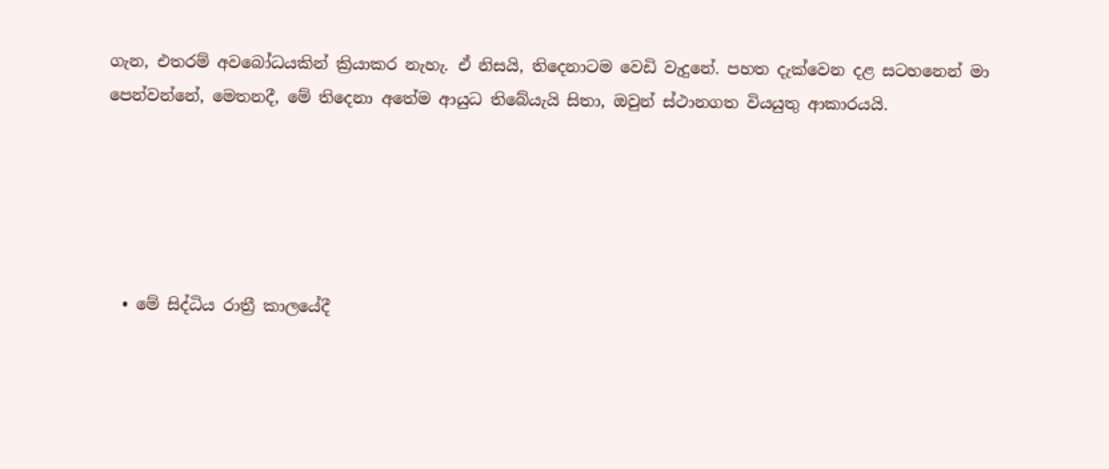ගැන, එතරම් අවබෝධයකින් ක්‍රියාකර නැහැ. ඒ නිසයි, තිදෙනාටම වෙඩි වැදුනේ. පහත දැක්වෙන දළ සටහනෙන් මා පෙන්වන්නේ, මෙතනදී, මේ තිදෙනා අතේම ආයුධ තිබේයැයි සිතා, ඔවුන් ස්ථානගත වියයුතු ආකාරයයි.





  • මේ සිද්ධිය රාත්‍රී කාලයේදී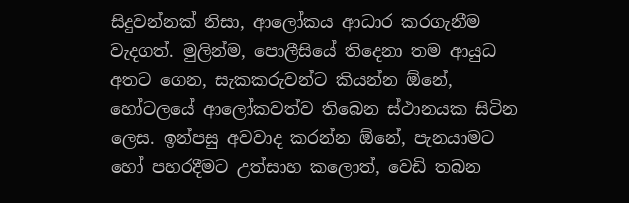සිදුවන්නක් නිසා, ආලෝකය ආධාර කරගැනීම වැදගත්. මුලින්ම, පොලීසියේ තිදෙනා තම ආයුධ අතට ගෙන, සැකකරුවන්ට කියන්න ඕනේ, හෝටලයේ ආලෝකවත්ව තිබෙන ස්ථානයක සිටින ලෙස. ඉන්පසු අවවාද කරන්න ඕනේ, පැනයාමට හෝ පහරදීමට උත්සාහ කලොත්, වෙඩි තබන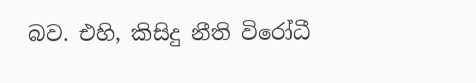බව. එහි, කිසිදු නීති විරෝධී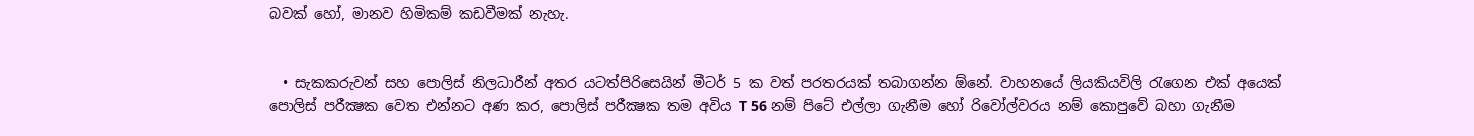බවක් හෝ, මානව හිමිකම් කඩවීමක් නැහැ.


  • සැකකරුවන් සහ පොලිස් නිලධාරීන් අතර යටත්පිරිසෙයින් මීටර් 5 ක වත් පරතරයක් තබාගන්න ඕනේ. වාහනයේ ලියකියවිලි රැගෙන එක් අයෙක් පොලිස් පරීක්‍ෂක වෙත එන්නට අණ කර, පොලිස් පරීක්‍ෂක තම අවිය T 56 නම් පිටේ එල්ලා ගැනීම හෝ රිවෝල්වරය නම් කොපුවේ බහා ගැනීම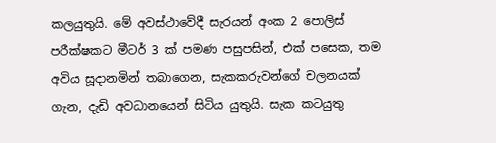කලයුතුයි. මේ අවස්ථාවේදී සැරයන් අංක 2 පොලිස් පරීක්ෂකට මීටර් 3 ක් පමණ පසුපසින්, එක් පසෙක, තම අවිය සූදානමින් තබාගෙන, සැකකරුවන්ගේ චලනයක් ගැන, දැඩි අවධානයෙන් සිටිය යුතුයි. සැක කටයුතු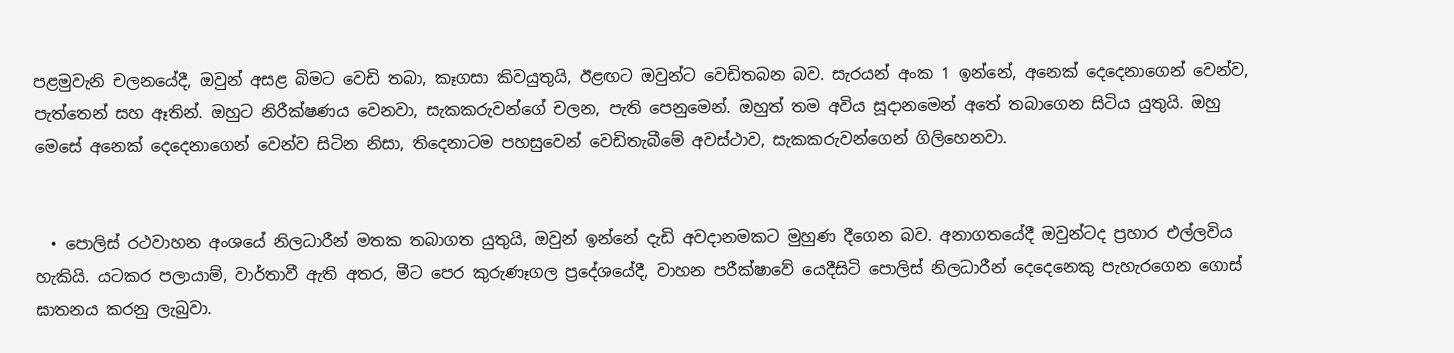පළමුවැනි චලනයේදී, ඔවුන් අසළ බිමට වෙඩි තබා, කෑගසා කිවයුතුයි, ඊළඟට ඔවුන්ට වෙඩිතබන බව. සැරයන් අංක 1 ඉන්නේ, අනෙක් දෙදෙනාගෙන් වෙන්ව, පැත්තෙන් සහ ඈතින්. ඔහුට නිරීක්ෂණය වෙනවා, සැකකරුවන්ගේ චලන, පැති පෙනුමෙන්. ඔහුත් තම අවිය සූදානමෙන් අතේ තබාගෙන සිටිය යුතුයි. ඔහු මෙසේ අනෙක් දෙදෙනාගෙන් වෙන්ව සිටින නිසා, තිදෙනාටම පහසුවෙන් වෙඩිතැබීමේ අවස්ථාව, සැකකරුවන්ගෙන් ගිලිහෙනවා.


  • පොලිස් රථවාහන අංශයේ නිලධාරීන් මතක තබාගත යුතුයි, ඔවුන් ඉන්නේ දැඩි අවදානමකට මුහුණ දීගෙන බව. අනාගතයේදී ඔවුන්ටද ප්‍රහාර එල්ලවිය හැකියි. යටකර පලායාම්, වාර්තාවී ඇති අතර, මීට පෙර කුරුණෑගල ප්‍රදේශයේදී, වාහන පරීක්ෂාවේ යෙදීසිටි පොලිස් නිලධාරීන් දෙදෙනෙකු පැහැරගෙන ගොස් ඝාතනය කරනු ලැබුවා.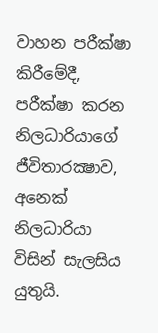වාහන පරීක්ෂා කිරීමේදී, පරීක්ෂා කරන නිලධාරියාගේ ජීවිතාරක්‍ෂාව, අනෙක් නිලධාරියා විසින් සැලසිය යුතුයි.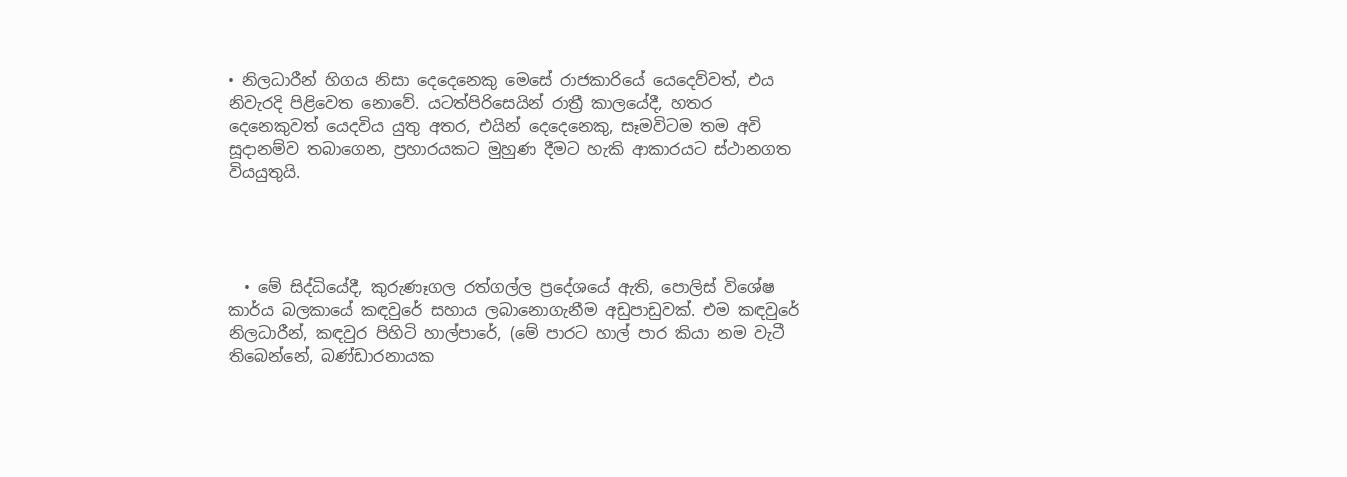• නිලධාරීන් හිගය නිසා දෙදෙනෙකු මෙසේ රාජකාරියේ යෙදෙව්වත්, එය නිවැරදි පිළිවෙත නොවේ. යටත්පිරිසෙයින් රාත්‍රී කාලයේදී, හතර දෙනෙකුවත් යෙදවිය යුතු අතර, එයින් දෙදෙනෙකු, සෑමවිටම තම අවි සූදානම්ව තබාගෙන, ප්‍රහාරයකට මුහුණ දීමට හැකි ආකාරයට ස්ථානගත වියයුතුයි.




  • මේ සිද්ධියේදී, කුරුණෑගල රත්ගල්ල ප්‍රදේශයේ ඇති, පොලිස් විශේෂ කාර්ය බලකායේ කඳවුරේ සහාය ලබානොගැනීම අඩුපාඩුවක්. එම කඳවුරේ නිලධාරීන්, කඳවුර පිහිටි හාල්පාරේ, (මේ පාරට හාල් පාර කියා නම වැටී තිබෙන්නේ, බණ්ඩාරනායක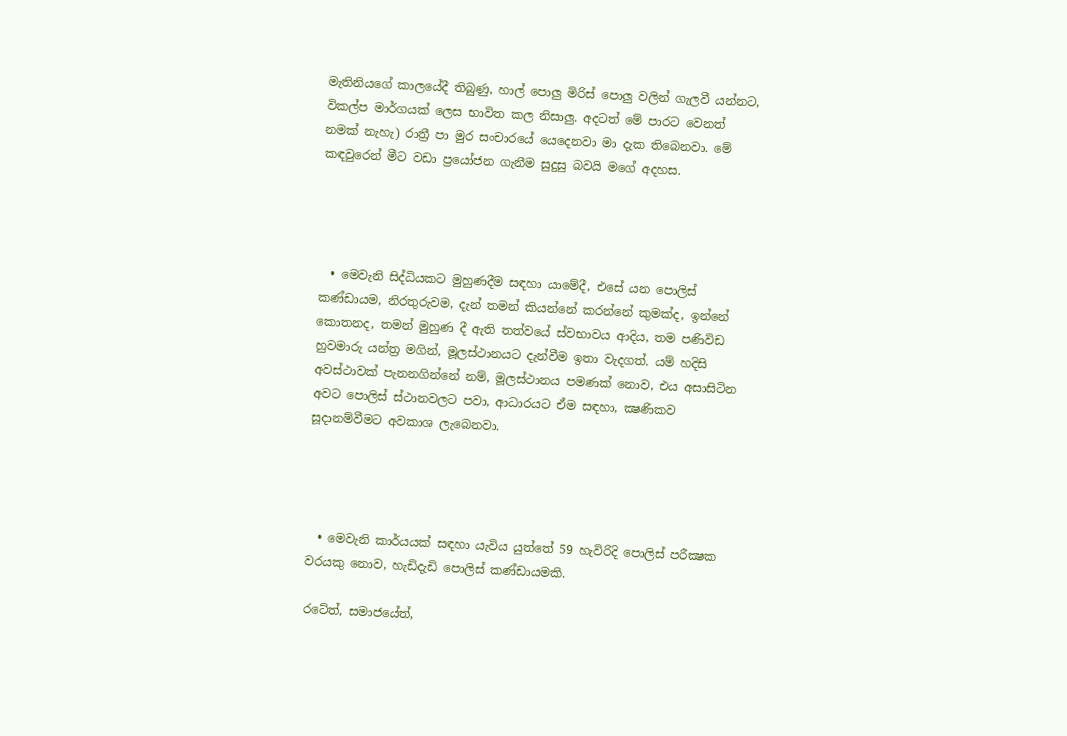මැතිනියගේ කාලයේදී තිබුණු, හාල් පොලු මිරිස් පොලු වලින් ගැලවී යන්නට, විකල්ප මාර්ගයක් ලෙස භාවිත කල නිසාලු. අදටත් මේ පාරට වෙනත් නමක් නැහැ) රාත්‍රී පා මුර සංචාරයේ යෙදෙනවා මා දැක තිබෙනවා. මේ කඳවුරෙන් මීට වඩා ප්‍රයෝජන ගැනීම සුදුසු බවයි මගේ අදහස.




  • මෙවැනි සිද්ධියකට මුහුණදීම සඳහා යාමේදී, එසේ යන පොලිස් කණ්ඩායම, නිරතුරුවම, දැන් තමන් කියන්නේ කරන්නේ කුමක්ද, ඉන්නේ කොතනද, තමන් මුහුණ දී ඇති තත්වයේ ස්වභාවය ආදිය, තම පණිවිඩ හුවමාරු යන්ත්‍ර මගින්, මූලස්ථානයට දැන්වීම ඉතා වැදගත්. යම් හදිසි අවස්ථාවක් පැනනගින්නේ නම්, මූලස්ථානය පමණක් නොව, එය අසාසිටින අවට පොලිස් ස්ථානවලට පවා, ආධාරයට ඒම සඳහා, ක්‍ෂණිකව සූදානම්වීමට අවකාශ ලැබෙනවා.




  • මෙවැනි කාර්යයක් සඳහා යැවිය යුත්තේ 59 හැවිරිදි පොලිස් පරීක්‍ෂක වරයකු නොව, හැඩිදැඩි පොලිස් කණ්ඩායමකි.

රටේත්, සමාජයේත්,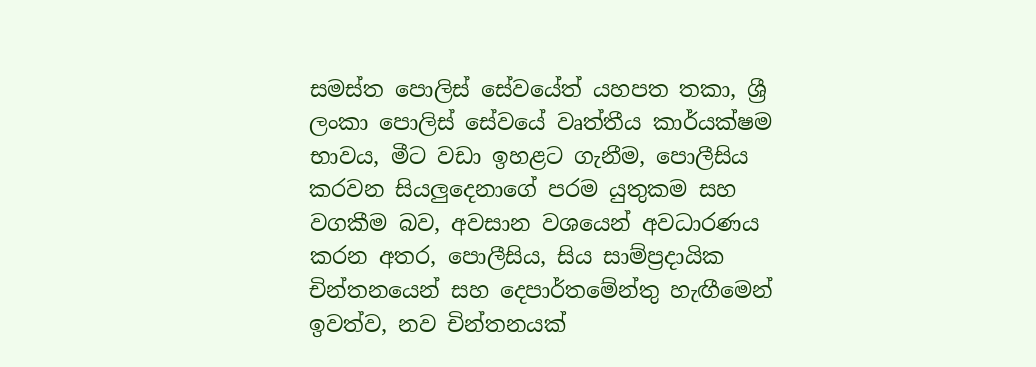සමස්ත පොලිස් සේවයේත් යහපත තකා, ශ්‍රී ලංකා පොලිස් සේවයේ වෘත්තීය කාර්යක්ෂම භාවය, මීට වඩා ඉහළට ගැනීම, පොලීසිය කරවන සියලුදෙනාගේ පරම යුතුකම සහ වගකීම බව, අවසාන වශයෙන් අවධාරණය කරන අතර, පොලීසිය, සිය සාම්ප්‍රදායික චින්තනයෙන් සහ දෙපාර්තමේන්තු හැඟීමෙන් ඉවත්ව, නව චින්තනයක්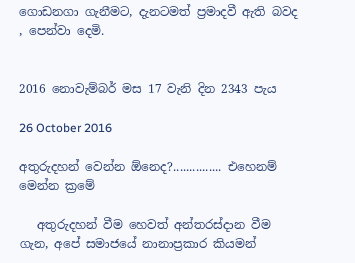ගොඩනගා ගැනීමට, දැනටමත් ප්‍රමාදවී ඇති බවද , පෙන්වා දෙමි.


2016 නොවැම්බර් මස 17 වැනි දින 2343 පැය

26 October 2016

අතුරුදහන් වෙන්න ඕනෙද?............... එහෙනම් මෙන්න ක්‍රමේ

   අතුරුදහන් වීම හෙවත් අන්තරස්දාන වීම ගැන, අපේ සමාජයේ නානාප්‍රකාර කියමන්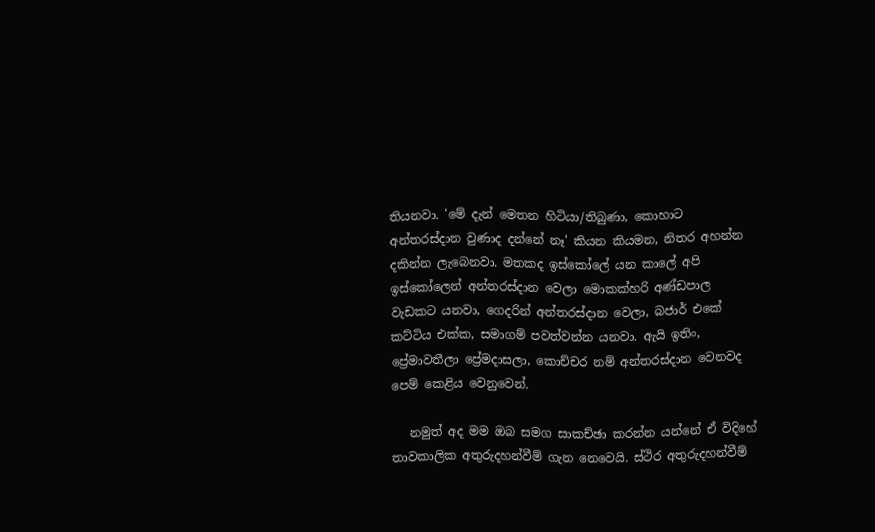තියනවා. 'මේ දැන් මෙතන හිටියා/තිබුණා, කොහාට අන්තරස්දාන වුණාද දන්නේ නෑ' කියන කියමන, නිතර අහන්න දකින්න ලැබෙනවා. මතකද ඉස්කෝලේ යන කාලේ අපි ඉස්කෝලෙන් අන්තරස්දාන වෙලා මොකක්හරි අණ්ඩපාල වැඩකට යනවා, ගෙදරින් අන්තරස්දාන වෙලා, බජාර් එකේ කට්ටිය එක්ක, සමාගම් පවත්වන්න යනවා. ඇයි ඉතිං, ප්‍රේමාවතීලා ප්‍රේමදාසලා, කොච්චර නම් අන්තරස්දාන වෙනවද පෙම් කෙළිය වෙනුවෙන්.

   නමුත් අද මම ඔබ සමග සාකච්ඡා කරන්න යන්නේ ඒ විදිහේ තාවකාලික අතුරුදහන්වීම් ගැන නෙවෙයි. ස්ථිර අතුරුදහන්වීම්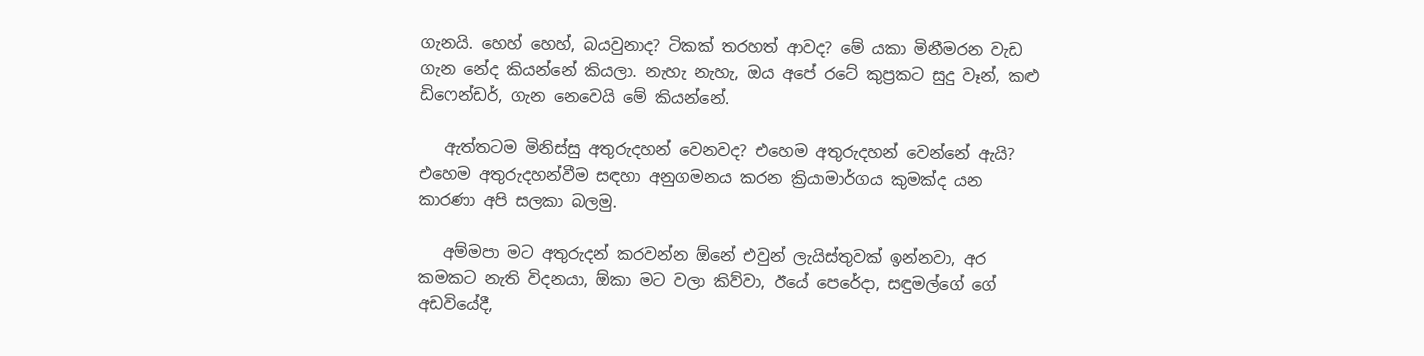ගැනයි. හෙහ් හෙහ්, බයවුනාද? ටිකක් තරහත් ආවද? මේ යකා මිනීමරන වැඩ ගැන නේද කියන්නේ කියලා. නැහැ නැහැ, ඔය අපේ රටේ කුප්‍රකට සුදු වෑන්, කළු ඩිෆෙන්ඩර්, ගැන නෙවෙයි මේ කියන්නේ.

   ඇත්තටම මිනිස්සු අතුරුදහන් වෙනවද? එහෙම අතුරුදහන් වෙන්නේ ඇයි? එහෙම අතුරුදහන්වීම සඳහා අනුගමනය කරන ක්‍රියාමාර්ගය කුමක්ද යන කාරණා අපි සලකා බලමු.

   අම්මපා මට අතුරුදන් කරවන්න ඕනේ එවුන් ලැයිස්තුවක් ඉන්නවා, අර කමකට නැති විදනයා, ඕකා මට වලා කිව්වා, ඊයේ පෙරේදා, සඳුමල්ගේ ගේ අඩවියේදී,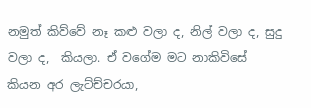නමුත් කිව්වේ නෑ කළු වලා ද, නිල් වලා ද, සුදු වලා ද,  කියලා. ඒ වගේම මට නාකිවිසේ කියන අර ලැට්ච්චරයා,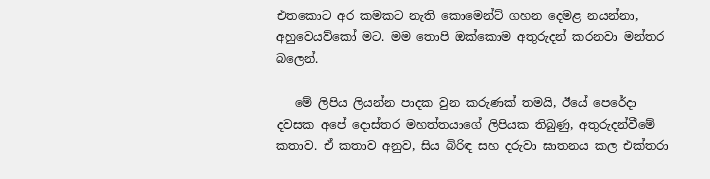එතකොට අර කමකට නැති කොමෙන්ට් ගහන දෙමළ නයන්නා, අහුවෙයව්කෝ මට. මම තොපි ඔක්කොම අතුරුදන් කරනවා මන්තර බලෙන්.

   මේ ලිපිය ලියන්න පාදක වුන කරුණක් තමයි, ඊයේ පෙරේදා දවසක අපේ දොස්තර මහත්තයාගේ ලිපියක තිබුණු, අතුරුදන්වීමේ කතාව. ඒ කතාව අනුව, සිය බිරිඳ සහ දරුවා ඝාතනය කල එක්තරා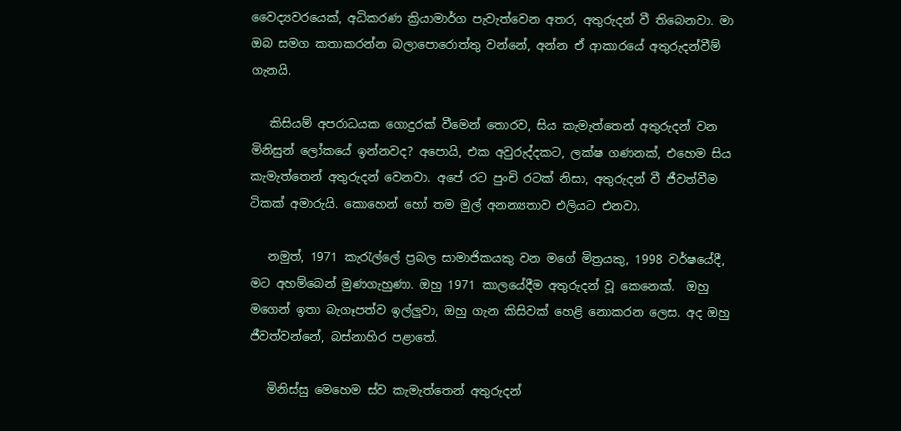වෛද්‍යවරයෙක්, අධිකරණ ක්‍රියාමාර්ග පැවැත්වෙන අතර, අතුරුදන් වී තිබෙනවා. මා ඔබ සමග කතාකරන්න බලාපොරොත්තු වන්නේ, අන්න ඒ ආකාරයේ අතුරුදන්වීම් ගැනයි.

   කිසියම් අපරාධයක ගොදුරක් වීමෙන් තොරව, සිය කැමැත්තෙන් අතුරුදන් වන මිනිසුන් ලෝකයේ ඉන්නවද? අපොයි, එක අවුරුද්දකට, ලක්ෂ ගණනක්, එහෙම සිය කැමැත්තෙන් අතුරුදන් වෙනවා. අපේ රට පුංචි රටක් නිසා, අතුරුදන් වී ජීවත්වීම ටිකක් අමාරුයි. කොහෙන් හෝ තම මුල් අනන්‍යතාව එලියට එනවා.

   නමුත්, 1971 කැරැල්ලේ ප්‍රබල සාමාජිකයකු වන මගේ මිත්‍රයකු, 1998 වර්ෂයේදී, මට අහම්බෙන් මුණගැහුණා. ඔහු 1971 කාලයේදීම අතුරුදන් වූ කෙනෙක්.  ඔහු මගෙන් ඉතා බැගෑපත්ව ඉල්ලුවා, ඔහු ගැන කිසිවක් හෙළි නොකරන ලෙස. අද ඔහු ජීවත්වන්නේ, බස්නාහිර පළාතේ.

   මිනිස්සු මෙහෙම ස්ව කැමැත්තෙන් අතුරුදන්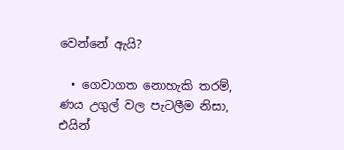වෙන්නේ ඇයි?

  • ගෙවාගත නොහැකි තරම්, ණය උගුල් වල පැටලීම නිසා, එයින්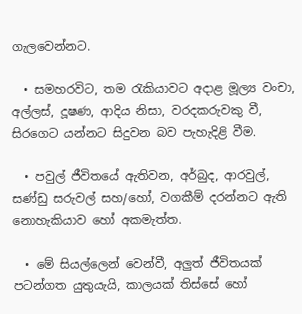ගැලවෙන්නට.

  • සමහරවිට, තම රැකියාවට අදාළ මූල්‍ය වංචා, අල්ලස්, දූෂණ, ආදිය නිසා, වරදකරුවකු වී, සිරගෙට යන්නට සිදුවන බව පැහැදිළි වීම.

  • පවුල් ජීවිතයේ ඇතිවන, අර්බුද, ආරවුල්, සණ්ඩු සරුවල් සහ/හෝ, වගකීම් දරන්නට ඇති නොහැකියාව හෝ අකමැත්ත.

  • මේ සියල්ලෙන් වෙන්වී, අලුත් ජීවිතයක් පටන්ගත යුතුයැයි, කාලයක් තිස්සේ හෝ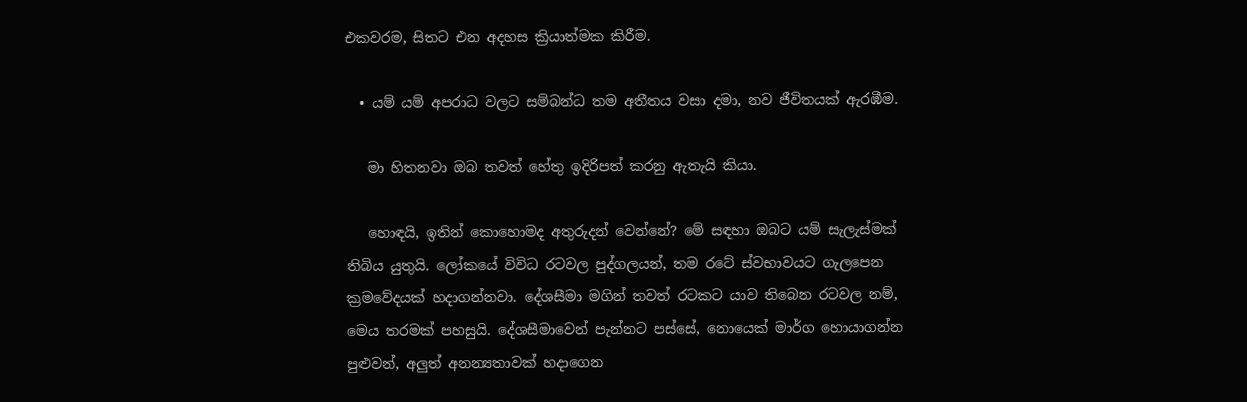එකවරම, සිතට එන අදහස ක්‍රියාත්මක කිරීම.

  • යම් යම් අපරාධ වලට සම්බන්ධ තම අතීතය වසා දමා, නව ජීවිතයක් ඇරඹීම.

   මා හිතනවා ඔබ තවත් හේතු ඉදිරිපත් කරනු ඇතැයි කියා.

   හොඳයි, ඉතින් කොහොමද අතුරුදන් වෙන්නේ? මේ සඳහා ඔබට යම් සැලැස්මක් තිබිය යුතුයි. ලෝකයේ විවිධ රටවල පුද්ගලයන්, තම රටේ ස්වභාවයට ගැලපෙන ක්‍රමවේදයක් හදාගන්නවා. දේශසීමා මගින් තවත් රටකට යාව තිබෙන රටවල නම්, මෙය තරමක් පහසුයි. දේශසීමාවෙන් පැන්නට පස්සේ, නොයෙක් මාර්ග හොයාගන්න පුළුවන්, අලුත් අනන්‍යතාවක් හදාගෙන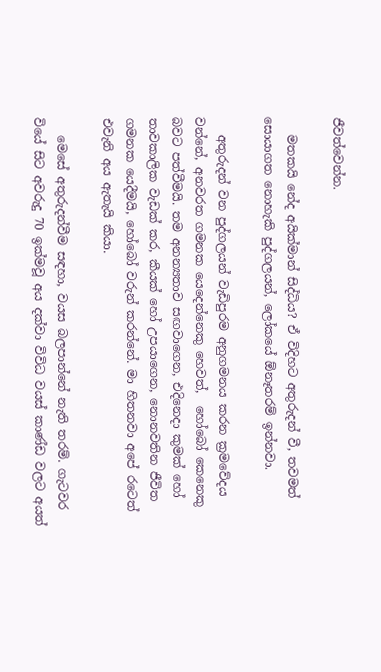ජීවත්වෙන්න.

   මතකයි නේද අයික්මාන් සිද්ධිය? ඒ විදිහට අතුරුදන් වී, තවමත් සොයාගත නොහැකි පුද්ගලයන්, ලෝකයේ ඕනෑතරම් ඉන්නවා.

   අතුරුදන් වන පුද්ගලයන් වැඩිපුරම අනුගමනය කරන ක්‍රමවේදය වන්නේ, අනවරත ගමනක යෙදෙන්නෙකු හෙවත්,  හෝබෝ කෙනෙකු බවට පත්වීමයි. තම අනන්‍යතාව සඟවාගෙන, එදිනෙදා කුමක් හෝ තාවකාලික වැඩක් කර, කීයක් හෝ උපයාගෙන, නොනවතින ජීවිත ගමනක යෙදීමයි, හෝබෝ වරුන් කරන්නේ. මා හිතනවා අපේ රටෙත් එවැනි අය ඇතැයි කියා.

   මෙසේ අතුරුදන්වීම සඳහා, වයස බලපාන්නේ නැති තරම්. ගැටවර වියේ සිට අවරුදු 70 ඉක්මවූ අය දක්වා විවිධ වයස් කාණ්ඩ වලට අයත්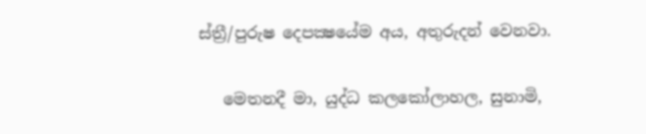ස්ත්‍රී/පුරුෂ දෙපක්‍ෂයේම අය, අතුරුදන් වෙනවා.

   මෙතනදී මා, යුද්ධ කලකෝලාහල, සුනාමි,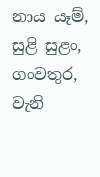නාය යෑම්, සුළි සුළං, ගංවතුර, වැනි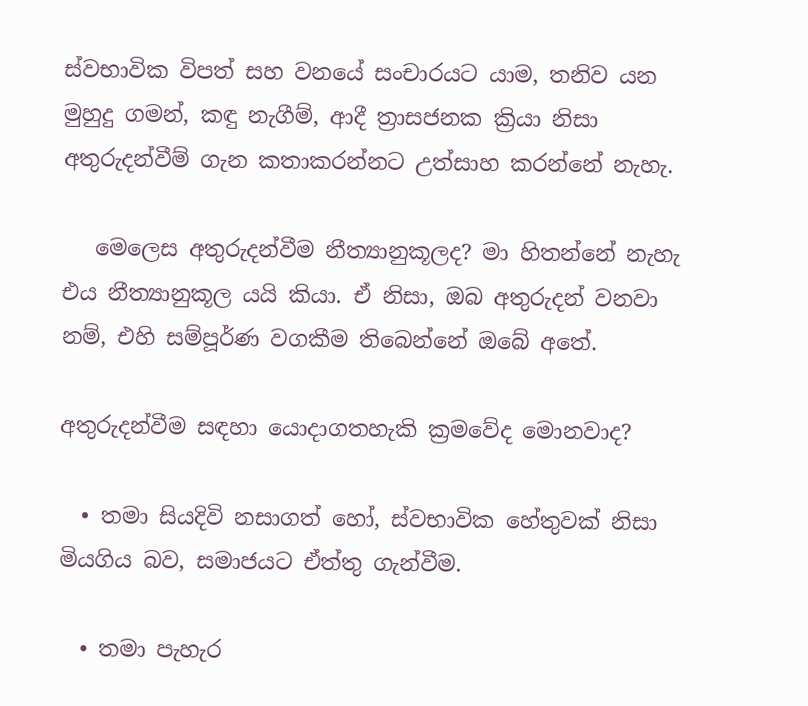ස්වභාවික විපත් සහ වනයේ සංචාරයට යාම, තනිව යන මුහුදු ගමන්, කඳු නැගීම්, ආදී ත්‍රාසජනක ක්‍රියා නිසා අතුරුදන්වීම් ගැන කතාකරන්නට උත්සාහ කරන්නේ නැහැ.

   මෙලෙස අතුරුදන්වීම නීත්‍යානුකූලද? මා හිතන්නේ නැහැ එය නීත්‍යානුකූල යයි කියා. ඒ නිසා, ඔබ අතුරුදන් වනවා නම්, එහි සම්පූර්ණ වගකීම තිබෙන්නේ ඔබේ අතේ.

අතුරුදන්වීම සඳහා යොදාගතහැකි ක්‍රමවේද මොනවාද?

  • තමා සියදිවි නසාගත් හෝ, ස්වභාවික හේතුවක් නිසා මියගිය බව, සමාජයට ඒත්තු ගැන්වීම.

  • තමා පැහැර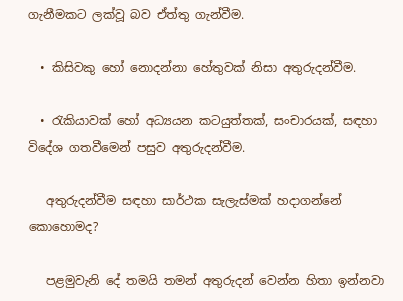ගැනීමකට ලක්වූ බව ඒත්තු ගැන්වීම.

  • කිසිවකු හෝ නොදන්නා හේතුවක් නිසා අතුරුදන්වීම.

  • රැකියාවක් හෝ අධ්‍යයන කටයුත්තක්, සංචාරයක්, සඳහා විදේශ ගතවීමෙන් පසුව අතුරුදන්වීම.

   අතුරුදන්වීම සඳහා සාර්ථක සැලැස්මක් හදාගන්නේ කොහොමද?

   පළමුවැනි දේ තමයි තමන් අතුරුදන් වෙන්න හිතා ඉන්නවා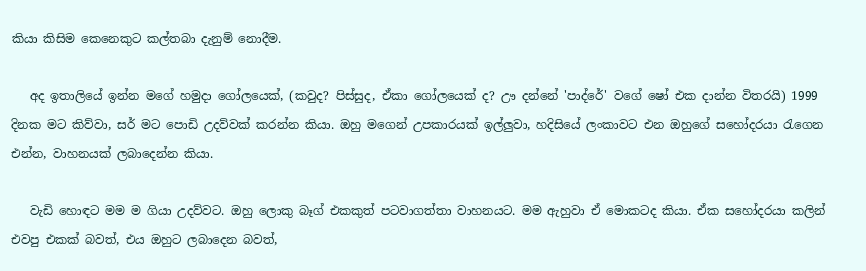කියා කිසිම කෙනෙකුට කල්තබා දැනුම් නොදීම.

   අද ඉතාලියේ ඉන්න මගේ හමුදා ගෝලයෙක්, (කවුද? පිස්සුද, ඒකා ගෝලයෙක් ද? ඌ දන්නේ 'පාද්රේ' වගේ ෂෝ එක දාන්න විතරයි) 1999 දිනක මට කිව්වා, සර් මට පොඩි උදව්වක් කරන්න කියා. ඔහු මගෙන් උපකාරයක් ඉල්ලුවා, හදිසියේ ලංකාවට එන ඔහුගේ සහෝදරයා රැගෙන එන්න, වාහනයක් ලබාදෙන්න කියා.

   වැඩි හොඳට මම ම ගියා උදව්වට. ඔහු ලොකු බෑග් එකකුත් පටවාගත්තා වාහනයට. මම ඇහුවා ඒ මොකටද කියා. ඒක සහෝදරයා කලින් එවපු එකක් බවත්, එය ඔහුට ලබාදෙන බවත්,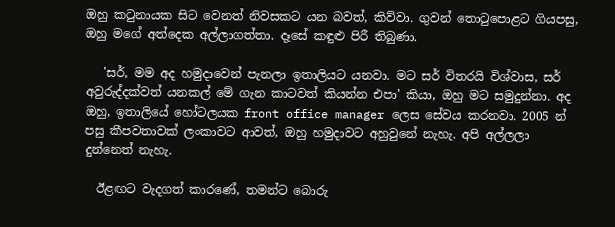ඔහු කටුනායක සිට වෙනත් නිවසකට යන බවත්, කිව්වා. ගුවන් තොටුපොළට ගියපසු, ඔහු මගේ අත්දෙක අල්ලාගත්තා. දෑසේ කඳුළු පිරී තිබුණා.

   'සර්, මම අද හමුදාවෙන් පැනලා ඉතාලියට යනවා. මට සර් විතරයි විශ්වාස, සර් අවුරුද්දක්වත් යනකල් මේ ගැන කාටවත් කියන්න එපා' කියා, ඔහු මට සමුදුන්නා. අද ඔහු, ඉතාලියේ හෝටලයක front office manager ලෙස සේවය කරනවා. 2005 න් පසු කීපවතාවක් ලංකාවට ආවත්, ඔහු හමුදාවට අහුවුනේ නැහැ. අපි අල්ලලා දුන්නෙත් නැහැ.

  ඊළඟට වැදගත් කාරණේ, තමන්ට බොරු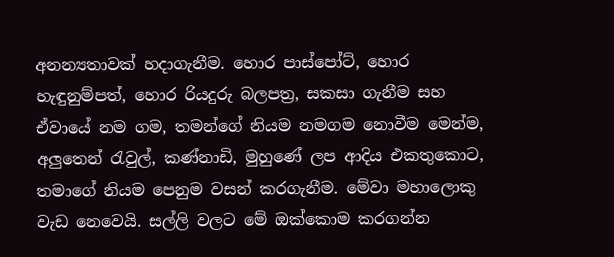අනන්‍යතාවක් හදාගැනීම. හොර පාස්පෝට්, හොර හැඳුනුම්පත්, හොර රියදුරු බලපත්‍ර, සකසා ගැනීම සහ ඒවායේ නම ගම, තමන්ගේ නියම නමගම නොවීම මෙන්ම, අලුතෙන් රැවුල්, කණ්නාඩි, මුහුණේ ලප ආදිය එකතුකොට, තමාගේ නියම පෙනුම වසන් කරගැනීම. මේවා මහාලොකු වැඩ නෙවෙයි. සල්ලි වලට මේ ඔක්කොම කරගන්න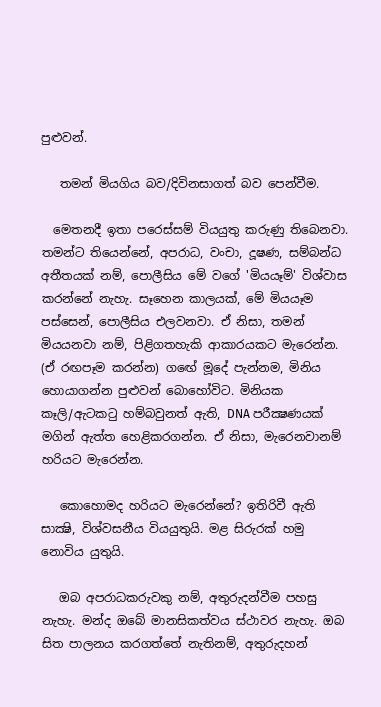පුළුවන්.

   තමන් මියගිය බව/දිවිනසාගත් බව පෙන්වීම.

  මෙතනදී ඉතා පරෙස්සම් වියයුතු කරුණු තිබෙනවා. තමන්ට තියෙන්නේ, අපරාධ, වංචා, දූෂණ, සම්බන්ධ අතීතයක් නම්, පොලීසිය මේ වගේ 'මියයෑම්' විශ්වාස කරන්නේ නැහැ. සෑහෙන කාලයක්, මේ මියයෑම පස්සෙන්, පොලීසිය එලවනවා. ඒ නිසා, තමන් මියයනවා නම්, පිළිගතහැකි ආකාරයකට මැරෙන්න. (ඒ රඟපෑම කරන්න) ගඟේ මූදේ පැන්නම, මිනිය හොයාගන්න පුළුවන් බොහෝවිට. මිනියක කෑලි/ඇටකටු හම්බවුනත් ඇති, DNA පරීක්‍ෂණයක් මගින් ඇත්ත හෙළිකරගන්න. ඒ නිසා, මැරෙනවානම් හරියට මැරෙන්න.

   කොහොමද හරියට මැරෙන්නේ? ඉතිරිවී ඇති සාක්‍ෂි, විශ්වසනීය වියයුතුයි. මළ සිරුරක් හමු නොවිය යුතුයි.

   ඔබ අපරාධකරුවකු නම්, අතුරුදන්වීම පහසු නැහැ. මන්ද ඔබේ මානසිකත්වය ස්ථාවර නැහැ. ඔබ සිත පාලනය කරගත්තේ නැතිනම්, අතුරුදහන්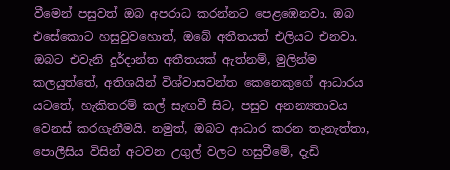වීමෙන් පසුවත් ඔබ අපරාධ කරන්නට පෙළඹෙනවා. ඔබ එසේකොට හසුවුවහොත්, ඔබේ අතීතයත් එලියට එනවා. ඔබට එවැනි දුර්දාන්ත අතීතයක් ඇත්නම්, මුලින්ම කලයුත්තේ, අතිශයින් විශ්වාසවන්ත කෙනෙකුගේ ආධාරය යටතේ, හැකිතරම් කල් සැඟවී සිට, පසුව අනන්‍යතාවය වෙනස් කරගැනීමයි. නමුත්, ඔබට ආධාර කරන තැනැත්තා, පොලීසිය විසින් අටවන උගුල් වලට හසුවීමේ, දැඩි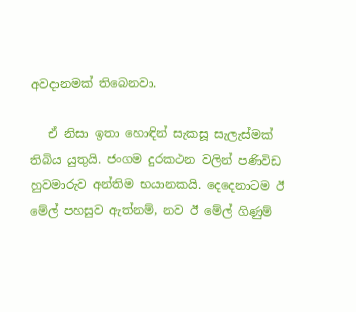අවදානමක් තිබෙනවා.

   ඒ නිසා ඉතා හොඳින් සැකසූ සැලැස්මක් තිබිය යුතුයි. ජංගම දුරකථන වලින් පණිවිඩ හුවමාරුව අන්තිම භයානකයි. දෙදෙනාටම ඊ මේල් පහසුව ඇත්නම්, නව ඊ මේල් ගිණුම්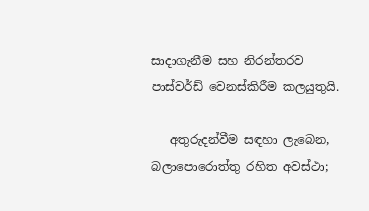සාදාගැනීම සහ නිරන්තරව පාස්වර්ඩ් වෙනස්කිරීම කලයුතුයි.

   අතුරුදන්වීම සඳහා ලැබෙන, බලාපොරොත්තු රහිත අවස්ථා;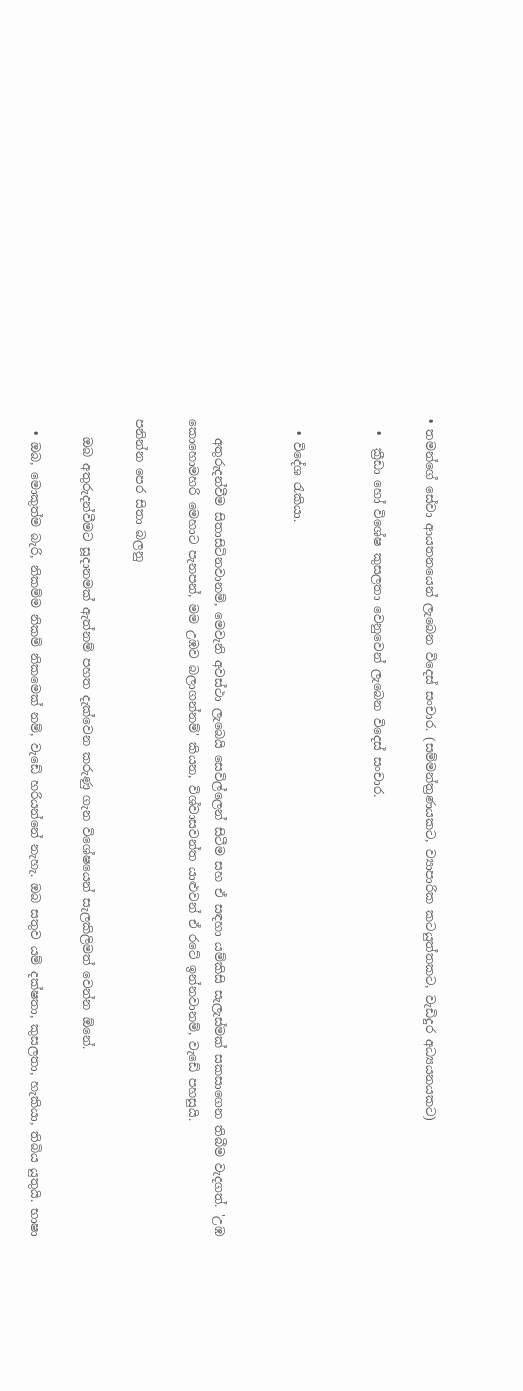• තමන්ගේ සේවා ආයතනයෙන් ලැබෙන විදෙස් සංචාර. (සම්මන්ත්‍රණයකට, ව්‍යාපාරික කටයුත්තකට, වැඩිදුර අධ්‍යයනයකට)

  •  ක්‍රීඩා හෝ විශේෂ කුසලතා වෙනුවෙන් ලැබෙන විදෙස් සංචාර.


  • විදේශ රැකියා.


   අතුරුදන්වීම සිතාසිටිනවානම්, මෙවැනි අවස්ථා ලැබෙයි සෙවිල්ලෙන් සිටීම සහ ඒ සඳහා යම්කිසි සැලැස්මක් සකසාගෙන තිබීම වැදගත්. 'උඹ කොහොමහරි මෙහාට පැනපන්, මම උඹව බලාගන්නම්' කියන, විශ්වාසවන්ත යාළුවන් ඒ රටේ ඉන්නවානම්, වැඩේ පහසුයි.

පනින්න පෙර සිතා බලනු

   ඔබ අතුරුදන්වීමට සූදානමක් ඇත්නම් පහත දැක්වෙන කරුණු ගැන විශේෂයෙන් සැලකිලිමත් වෙන්න ඕනේ.

  • ඔබ, මොකුත්ම බැරි, නිකම්ම නිකම් නිකමෙක් නම්, වැඩේ හරියන්නේ නැහැ. ඔබ සතුව යම් දක්ෂතා, කුසලතා, හැකියා, තිබිය යුතුයි. භාෂා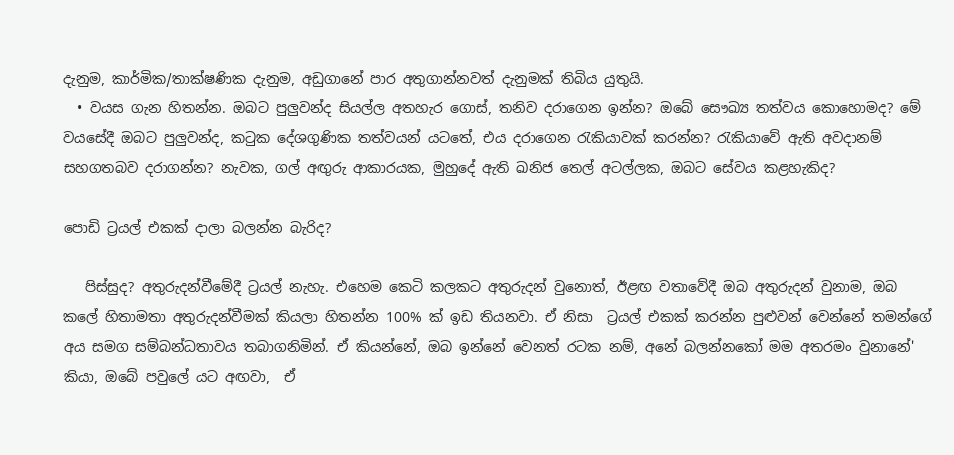දැනුම, කාර්මික/තාක්ෂණික දැනුම, අඩුගානේ පාර අතුගාන්නවත් දැනුමක් තිබිය යුතුයි.
  • වයස ගැන හිතන්න. ඔබට පුලුවන්ද සියල්ල අතහැර ගොස්, තනිව දරාගෙන ඉන්න? ඔබේ සෞඛ්‍ය තත්වය කොහොමද? මේ වයසේදී ඔබට පුලුවන්ද, කටුක දේශගුණික තත්වයන් යටතේ, එය දරාගෙන රැකියාවක් කරන්න? රැකියාවේ ඇති අවදානම් සහගතබව දරාගන්න? නැවක, ගල් අඟුරු ආකාරයක, මුහුදේ ඇති ඛනිජ තෙල් අටල්ලක, ඔබට සේවය කළහැකිද?

පොඩි ට්‍රයල් එකක් දාලා බලන්න බැරිද?

   පිස්සුද? අතුරුදන්වීමේදී ට්‍රයල් නැහැ. එහෙම කෙටි කලකට අතුරුදන් වුනොත්, ඊළඟ වතාවේදී ඔබ අතුරුදන් වුනාම, ඔබ කලේ හිතාමතා අතුරුදන්වීමක් කියලා හිතන්න 100% ක් ඉඩ තියනවා. ඒ නිසා  ට්‍රයල් එකක් කරන්න පුළුවන් වෙන්නේ තමන්ගේ අය සමග සම්බන්ධතාවය තබාගනිමින්. ඒ කියන්නේ, ඔබ ඉන්නේ වෙනත් රටක නම්, අනේ බලන්නකෝ මම අතරමං වුනානේ' කියා, ඔබේ පවුලේ යට අඟවා,  ඒ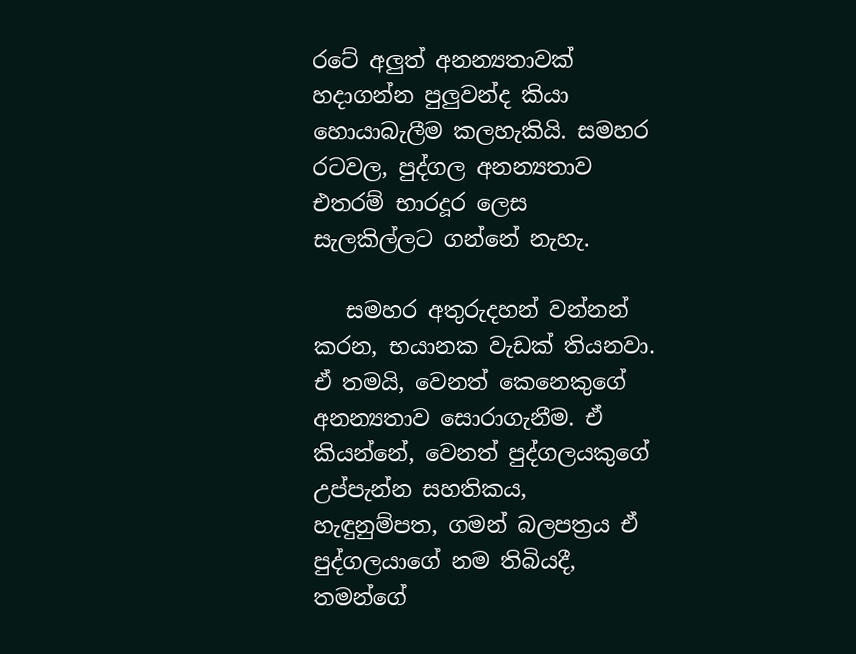රටේ අලුත් අනන්‍යතාවක් හදාගන්න පුලුවන්ද කියා හොයාබැලීම කලහැකියි. සමහර රටවල, පුද්ගල අනන්‍යතාව එතරම් භාරදූර ලෙස සැලකිල්ලට ගන්නේ නැහැ.

   සමහර අතුරුදහන් වන්නන් කරන, භයානක වැඩක් තියනවා. ඒ තමයි, වෙනත් කෙනෙකුගේ අනන්‍යතාව සොරාගැනීම. ඒ කියන්නේ, වෙනත් පුද්ගලයකුගේ උප්පැන්න සහතිකය, හැඳුනුම්පත, ගමන් බලපත්‍රය ඒ පුද්ගලයාගේ නම තිබියදී, තමන්ගේ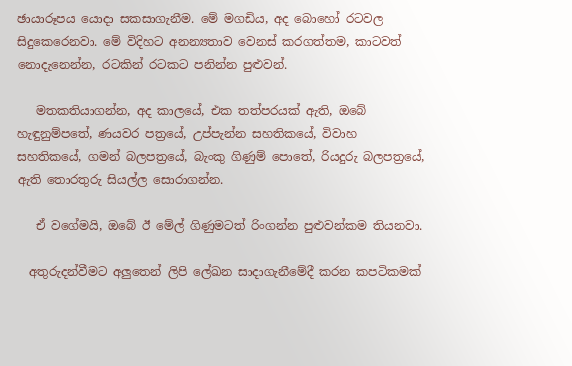ඡායාරූපය යොදා සකසාගැනීම. මේ මගඩිය, අද බොහෝ රටවල සිදුකෙරෙනවා. මේ විදිහට අනන්‍යතාව වෙනස් කරගත්තම, කාටවත් නොදැනෙන්න, රටකින් රටකට පනින්න පුළුවන්.

   මතකතියාගන්න, අද කාලයේ, එක තත්පරයක් ඇති, ඔබේ හැඳුනුම්පතේ, ණයවර පත්‍රයේ, උප්පැන්න සහතිකයේ, විවාහ සහතිකයේ, ගමන් බලපත්‍රයේ, බැංකු ගිණුම් පොතේ, රියදුරු බලපත්‍රයේ, ඇති තොරතුරු සියල්ල සොරාගන්න.

   ඒ වගේමයි, ඔබේ ඊ මේල් ගිණුමටත් රිංගන්න පුළුවන්කම තියනවා.

  අතුරුදන්වීමට අලුතෙන් ලිපි ලේඛන සාදාගැනීමේදී කරන කපටිකමක්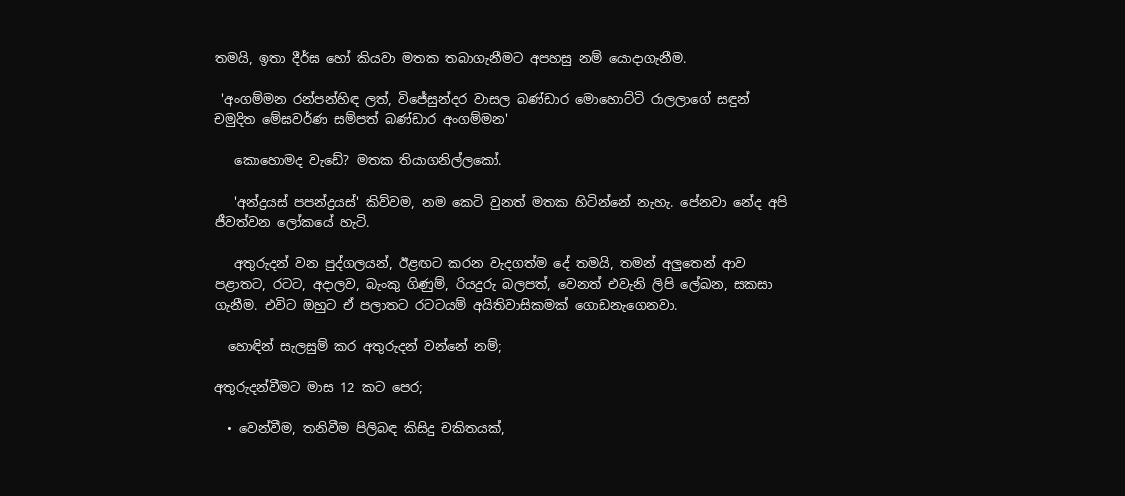තමයි, ඉතා දීර්ඝ හෝ කියවා මතක තබාගැනීමට අපහසු නම් යොදාගැනීම.

 'අංගම්මන රන්පන්හිඳ ලත්, විජේසුන්දර වාසල බණ්ඩාර මොහොට්ටි රාලලාගේ සඳුන් චමුදිත මේඝවර්ණ සම්පත් බණ්ඩාර අංගම්මන'

   කොහොමද වැඩේ? මතක තියාගනිල්ලකෝ.

   'අන්ද්‍රයස් පපන්ද්‍රයස්' කිව්වම, නම කෙටි වුනත් මතක හිටින්නේ නැහැ. පේනවා නේද අපි ජීවත්වන ලෝකයේ හැටි.

   අතුරුදන් වන පුද්ගලයන්, ඊළඟට කරන වැදගත්ම දේ තමයි, තමන් අලුතෙන් ආව පළාතට, රටට, අදාලව, බැංකු ගිණුම්, රියදුරු බලපත්, වෙනත් එවැනි ලිපි ලේඛන, සකසා ගැනීම. එවිට ඔහුට ඒ පලාතට රටටයම් අයිතිවාසිකමක් ගොඩනැගෙනවා.

  හොඳින් සැලසුම් කර අතුරුදන් වන්නේ නම්;

අතුරුදන්වීමට මාස 12 කට පෙර;

  • වෙන්වීම, තනිවීම පිලිබඳ කිසිදු චකිතයක්,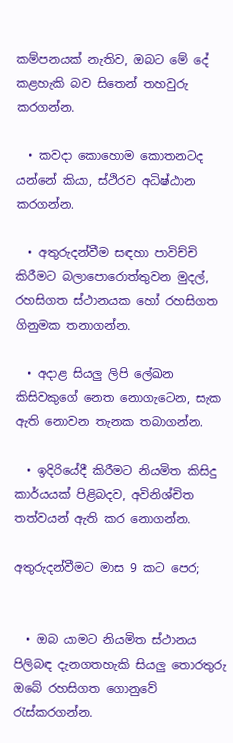කම්පනයක් නැතිව, ඔබට මේ දේ කළහැකි බව සිතෙන් තහවුරු කරගන්න.

  • කවදා කොහොම කොතනටද යන්නේ කියා, ස්ථිරව අධිෂ්ඨාන කරගන්න.

  • අතුරුදන්වීම සඳහා පාවිච්චි කිරීමට බලාපොරොත්තුවන මුදල්, රහසිගත ස්ථානයක හෝ රහසිගත ගිනුමක තනාගන්න.

  • අදාළ සියලු ලිපි ලේඛන කිසිවකුගේ නෙත නොගැටෙන, සැක ඇති නොවන තැනක තබාගන්න.

  • ඉදිරියේදී කිරීමට නියමිත කිසිදු කාර්යයක් පිළිබදව, අවිනිශ්චිත තත්වයන් ඇති කර නොගන්න.

අතුරුදන්වීමට මාස 9 කට පෙර;


  • ඔබ යාමට නියමිත ස්ථානය පිලිබඳ දැනගතහැකි සියලු තොරතුරු ඔබේ රහසිගත ගොනුවේ රැස්කරගන්න.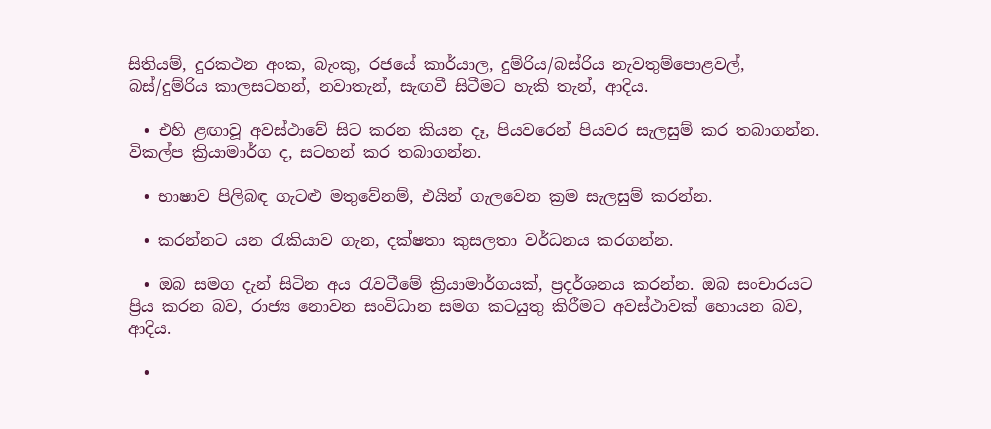සිතියම්, දුරකථන අංක, බැංකු, රජයේ කාර්යාල, දුම්රිය/බස්රිය නැවතුම්පොළවල්, බස්/දුම්රිය කාලසටහන්, නවාතැන්, සැඟවී සිටීමට හැකි තැන්, ආදිය.

  • එහි ළඟාවූ අවස්ථාවේ සිට කරන කියන දෑ, පියවරෙන් පියවර සැලසුම් කර තබාගන්න. විකල්ප ක්‍රියාමාර්ග ද, සටහන් කර තබාගන්න.

  • භාෂාව පිලිබඳ ගැටළු මතුවේනම්, එයින් ගැලවෙන ක්‍රම සැලසුම් කරන්න.

  • කරන්නට යන රැකියාව ගැන, දක්ෂතා කුසලතා වර්ධනය කරගන්න.

  • ඔබ සමග දැන් සිටින අය රැවටීමේ ක්‍රියාමාර්ගයක්, ප්‍රදර්ශනය කරන්න. ඔබ සංචාරයට ප්‍රිය කරන බව, රාජ්‍ය නොවන සංවිධාන සමග කටයුතු කිරීමට අවස්ථාවක් හොයන බව, ආදිය.

  •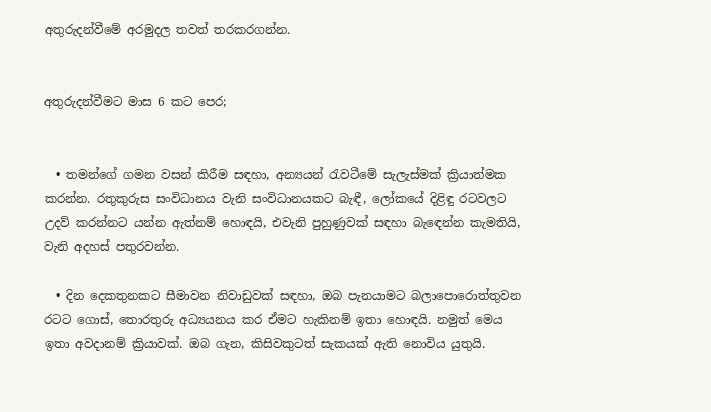අතුරුදන්වීමේ අරමුදල තවත් තරකරගන්න.


අතුරුදන්වීමට මාස 6 කට පෙර;


  • තමන්ගේ ගමන වසන් කිරීම සඳහා, අන්‍යයන් රැවටීමේ සැලැස්මක් ක්‍රියාත්මක කරන්න. රතුකුරුස සංවිධානය වැනි සංවිධානයකට බැඳී, ලෝකයේ දිළිඳු රටවලට උදව් කරන්නට යන්න ඇත්නම් හොඳයි, එවැනි පුහුණුවක් සඳහා බැඳෙන්න කැමතියි, වැනි අදහස් පතුරවන්න.

  • දින දෙකතුනකට සීමාවන නිවාඩුවක් සඳහා, ඔබ පැනයාමට බලාපොරොත්තුවන රටට ගොස්, තොරතුරු අධ්‍යයනය කර ඒමට හැකිනම් ඉතා හොඳයි. නමුත් මෙය ඉතා අවදානම් ක්‍රියාවක්. ඔබ ගැන, කිසිවකුටත් සැකයක් ඇති නොවිය යුතුයි.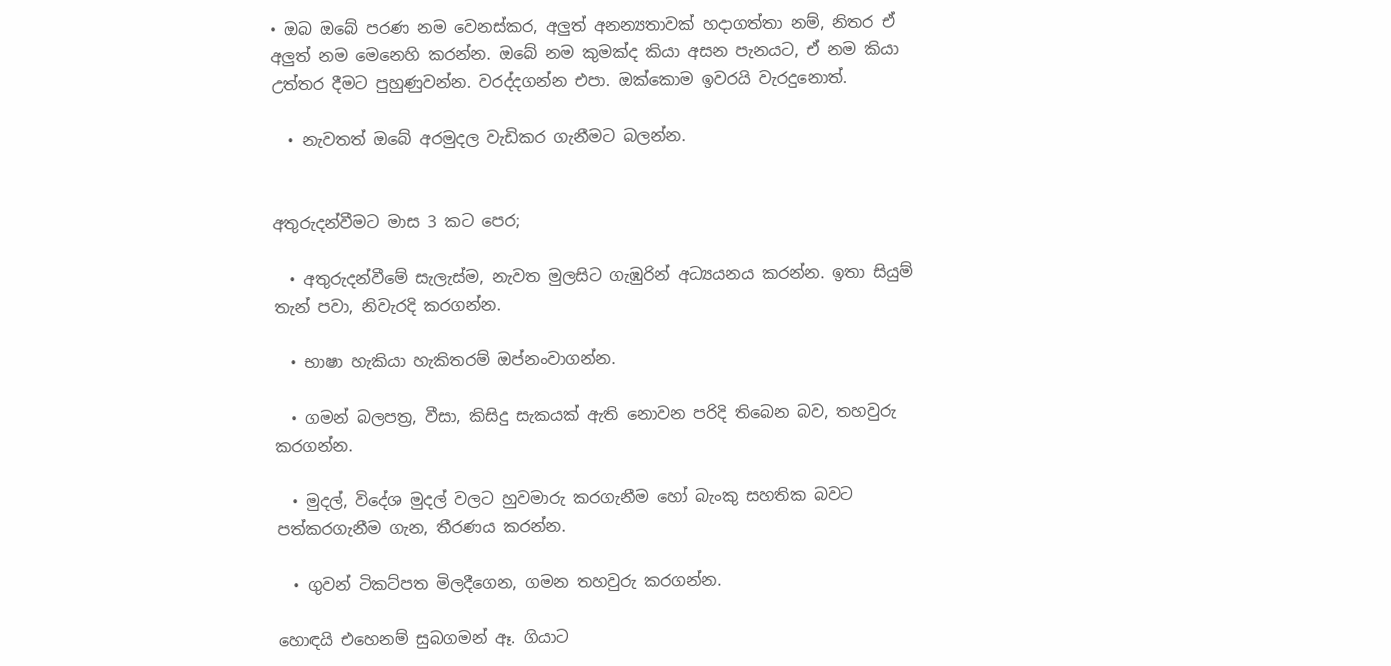• ඔබ ඔබේ පරණ නම වෙනස්කර, අලුත් අනන්‍යතාවක් හදාගත්තා නම්, නිතර ඒ අලුත් නම මෙනෙහි කරන්න. ඔබේ නම කුමක්ද කියා අසන පැනයට, ඒ නම කියා උත්තර දීමට පුහුණුවන්න. වරද්දගන්න එපා. ඔක්කොම ඉවරයි වැරදුනොත්.

  • නැවතත් ඔබේ අරමුදල වැඩිකර ගැනීමට බලන්න.


අතුරුදන්වීමට මාස 3 කට පෙර;

  • අතුරුදන්වීමේ සැලැස්ම, නැවත මුලසිට ගැඹුරින් අධ්‍යයනය කරන්න. ඉතා සියුම් තැන් පවා, නිවැරදි කරගන්න.

  • භාෂා හැකියා හැකිතරම් ඔප්නංවාගන්න.

  • ගමන් බලපත්‍ර, වීසා, කිසිදු සැකයක් ඇති නොවන පරිදි තිබෙන බව, තහවුරු කරගන්න.

  • මුදල්, විදේශ මුදල් වලට හුවමාරු කරගැනීම හෝ බැංකු සහතික බවට පත්කරගැනීම ගැන, තීරණය කරන්න.

  • ගුවන් ටිකට්පත මිලදීගෙන, ගමන තහවුරු කරගන්න.

හොඳයි එහෙනම් සුබගමන් ඈ. ගියාට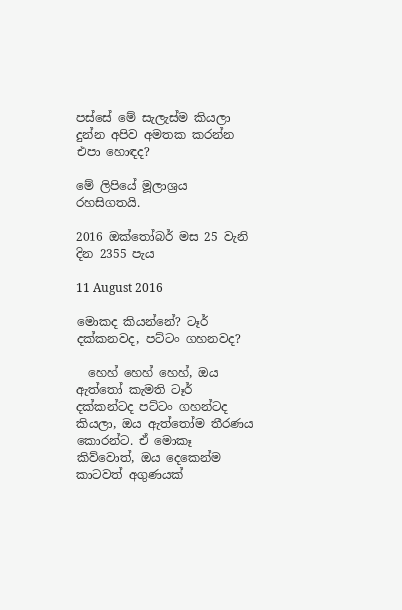පස්සේ මේ සැලැස්ම කියලා දුන්න අපිව අමතක කරන්න එපා හොඳද?

මේ ලිපියේ මූලාශ්‍රය රහසිගතයි.

2016 ඔක්තෝබර් මස 25 වැනි දින 2355 පැය

11 August 2016

මොකද කියන්නේ? ටෑර් දක්කනවද, පට්ටං ගහනවද?

  හෙහ් හෙහ් හෙහ්, ඔය ඇත්තෝ කැමති ටෑර් දක්කන්ටද පට්ටං ගහන්ටද කියලා, ඔය ඇත්තෝම තීරණය කොරන්ට. ඒ මොකෑ කිව්වොත්, ඔය දෙකෙන්ම කාටවත් අගුණයක්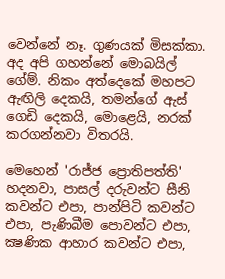වෙන්නේ නෑ. ගුණයක් මිසක්කා. අද අපි ගහන්නේ මොබයිල් ගේම්. නිකං අත්දෙකේ මහපට ඇඟිලි දෙකයි, තමන්ගේ ඇස් ගෙඩි දෙකයි, මොළෙයි, නරක් කරගන්නවා විතරයි.

මෙහෙන් 'රාජ්ජ ප්‍රොතිපත්ති' හදනවා, පාසල් දරුවන්ට සීනි කවන්ට එපා, පාන්පිටි කවන්ට එපා, පැණිබීම පොවන්ට එපා, ක්‍ෂණික ආහාර කවන්ට එපා,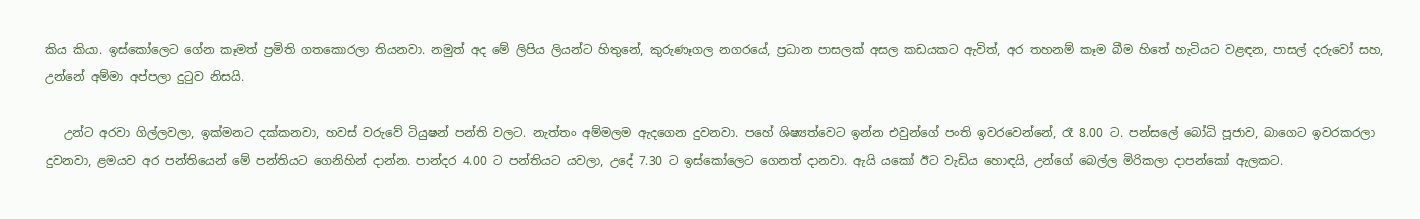කිය කියා. ඉස්කෝලෙට ගේන කෑමත් ප්‍රමිති ගතකොරලා තියනවා. නමුත් අද මේ ලිපිය ලියන්ට හිතුනේ, කුරුණෑගල නගරයේ, ප්‍රධාන පාසලක් අසල කඩයකට ඇවිත්, අර තහනම් කෑම බීම හිතේ හැටියට වළඳන, පාසල් දරුවෝ සහ, උන්නේ අම්මා අප්පලා දුටුව නිසයි.

   උන්ට අරවා ගිල්ලවලා, ඉක්මනට දක්කනවා, හවස් වරුවේ ටියුෂන් පන්ති වලට. නැත්තං අම්මලම ඇදගෙන දුවනවා. පහේ ශිෂ්‍යත්වෙට ඉන්න එවුන්ගේ පංති ඉවරවෙන්නේ, රෑ 8.00 ට. පන්සලේ බෝධි පූජාව, බාගෙට ඉවරකරලා දුවනවා, ළමයව අර පන්තියෙන් මේ පන්තියට ගෙනිහින් දාන්න. පාන්දර 4.00 ට පන්තියට යවලා, උදේ 7.30 ට ඉස්කෝලෙට ගෙනත් දානවා. ඇයි යකෝ ඊට වැඩිය හොඳයි, උන්ගේ බෙල්ල මිරිකලා දාපන්කෝ ඇලකට.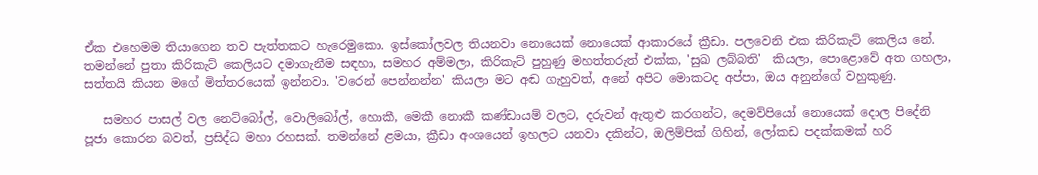ඒක එහෙමම තියාගෙන තව පැත්තකට හැරෙමුකො. ඉස්කෝලවල තියනවා නොයෙක් නොයෙක් ආකාරයේ ක්‍රීඩා. පලවෙනි එක කිරිකැට් කෙලිය නේ. තමන්නේ පුතා කිරිකැට් කෙලියට දමාගැනීම සඳහා, සමහර අම්මලා, කිරිකැට් පුහුණු මහත්තරුත් එක්ක, 'සුඛ ලබ්බති'  කියලා, පොළොවේ අත ගහලා, සත්තයි කියන මගේ මිත්තරයෙක් ඉන්නවා. 'වරෙන් පෙන්නන්න' කියලා මට අඬ ගැහුවත්, අනේ අපිට මොකටද අප්පා, ඔය අනුන්ගේ වහුකුණු.

   සමහර පාසල් වල නෙට්බෝල්, වොලිබෝල්, හොකී, මෙකී නොකී කණ්ඩායම් වලට, දරුවන් ඇතුළු කරගන්ට, දෙමව්පියෝ නොයෙක් දොල පිදේනි පූජා කොරන බවත්, ප්‍රසිද්ධ මහා රහසක්. තමන්නේ ළමයා, ක්‍රීඩා අංශයෙන් ඉහලට යනවා දකින්ට, ඔලිම්පික් ගිහින්, ලෝකඩ පදක්කමක් හරි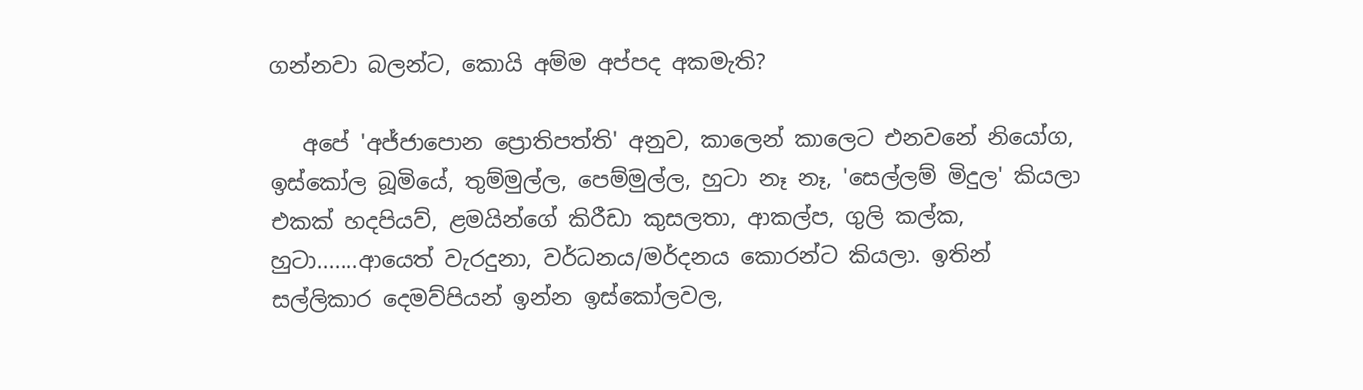ගන්නවා බලන්ට, කොයි අම්ම අප්පද අකමැති?

   අපේ 'අජ්ජාපොන ප්‍රොතිපත්ති' අනුව, කාලෙන් කාලෙට එනවනේ නියෝග, ඉස්කෝල බූමියේ, තුම්මුල්ල, පෙම්මුල්ල, හුටා නෑ නෑ, 'සෙල්ලම් මිදුල' කියලා එකක් හදපියව්, ළමයින්ගේ කිරීඩා කුසලතා, ආකල්ප, ගුලි කල්ක, හුටා.......ආයෙත් වැරදුනා, වර්ධනය/මර්දනය කොරන්ට කියලා. ඉතින් සල්ලිකාර දෙමව්පියන් ඉන්න ඉස්කෝලවල,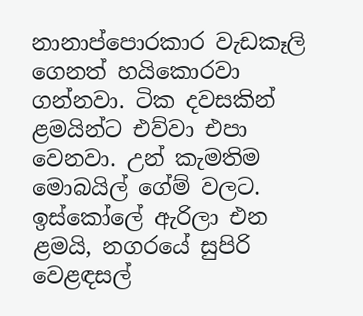නානාප්පොරකාර වැඩකෑලි ගෙනත් හයිකොරවා ගන්නවා. ටික දවසකින් ළමයින්ට එව්වා එපා වෙනවා. උන් කැමතිම මොබයිල් ගේම් වලට. ඉස්කෝලේ ඇරිලා එන ළමයි, නගරයේ සුපිරි වෙළඳසල්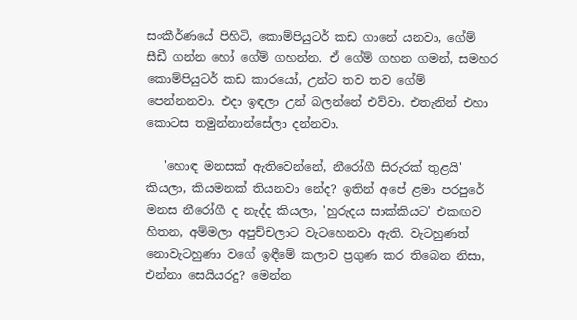සංකීර්ණයේ පිහිටි, කොම්පියුටර් කඩ ගානේ යනවා, ගේම් සීඩී ගන්න හෝ ගේම් ගහන්න. ඒ ගේම් ගහන ගමන්, සමහර කොම්පියුටර් කඩ කාරයෝ, උන්ට තව තව ගේම් පෙන්නනවා. එදා ඉඳලා උන් බලන්නේ එව්වා. එතැනින් එහා කොටස තමුන්නාන්සේලා දන්නවා.

   'හොඳ මනසක් ඇතිවෙන්නේ, නීරෝගී සිරුරක් තුළයි' කියලා, කියමනක් තියනවා නේද? ඉතින් අපේ ළමා පරපුරේ මනස නීරෝගී ද නැද්ද කියලා, 'හුරුදය සාක්කියට' එකඟව හිතන, අම්මලා අපුච්චලාට වැටහෙනවා ඇති. වැටහුණත් නොවැටහුණා වගේ ඉඳීමේ කලාව ප්‍රගුණ කර තිබෙන නිසා, එන්නා සෙයියරදු? මෙන්න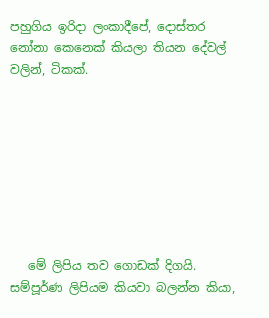පහුගිය ඉරිදා ලංකාදීපේ, දොස්තර නෝනා කෙනෙක් කියලා තියන දේවල් වලින්, ටිකක්.








   මේ ලිපිය තව ගොඩක් දිගයි. සම්පූර්ණ ලිපියම කියවා බලන්න කියා,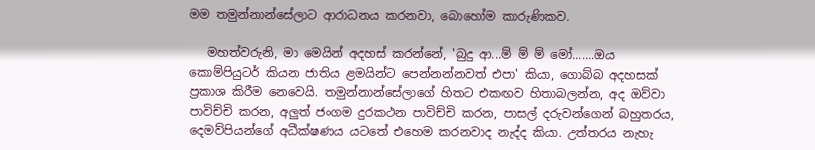මම තමුන්නාන්සේලාට ආරාධනය කරනවා, බොහෝම කාරුණිකව.

   මහත්වරුනි, මා මෙයින් අදහස් කරන්නේ, 'බුදු ආ...ම් ම් ම් මෝ.......ඔය කොම්පියුටර් කියන ජාතිය ළමයින්ට පෙන්නන්නවත් එපා' කියා, ගොබ්බ අදහසක් ප්‍රකාශ කිරීම නෙවෙයි. තමුන්නාන්සේලාගේ හිතට එකඟව හිතාබලන්න, අද ඔව්වා පාවිච්චි කරන, අලුත් ජංගම දුරකථන පාවිච්චි කරන, පාසල් දරුවන්ගෙන් බහුතරය, දෙමව්පියන්ගේ අධීක්ෂණය යටතේ එහෙම කරනවාද නැද්ද කියා. උත්තරය නැහැ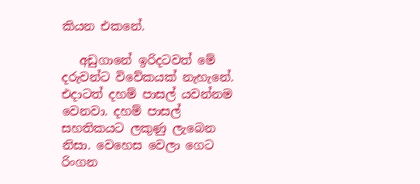කියන එකනේ.

   අඩුගානේ ඉරිදටවත් මේ දරුවන්ට විවේකයක් නැහැනේ. එදාටත් දහම් පාසල් යවන්නම වෙනවා. දහම් පාසල් සහතිකයට ලකුණු ලැබෙන නිසා. වෙහෙස වෙලා ගෙට රිංගන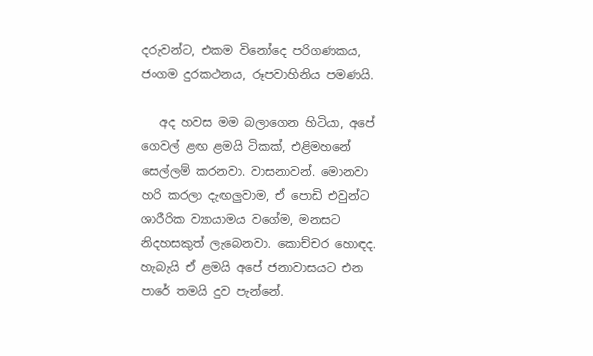දරුවන්ට, එකම විනෝදෙ පරිගණකය, ජංගම දුරකථනය, රූපවාහිනිය පමණයි.

   අද හවස මම බලාගෙන හිටියා, අපේ ගෙවල් ළඟ ළමයි ටිකක්, එළිමහනේ සෙල්ලම් කරනවා. වාසනාවන්. මොනවා හරි කරලා දැඟලුවාම, ඒ පොඩි එවුන්ට ශාරීරික ව්‍යායාමය වගේම, මනසට නිදහසකුත් ලැබෙනවා. කොච්චර හොඳද. හැබැයි ඒ ළමයි අපේ ජනාවාසයට එන පාරේ තමයි දුව පැන්නේ.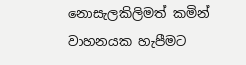නොසැලකිලිමත් කමින් වාහනයක හැපීමට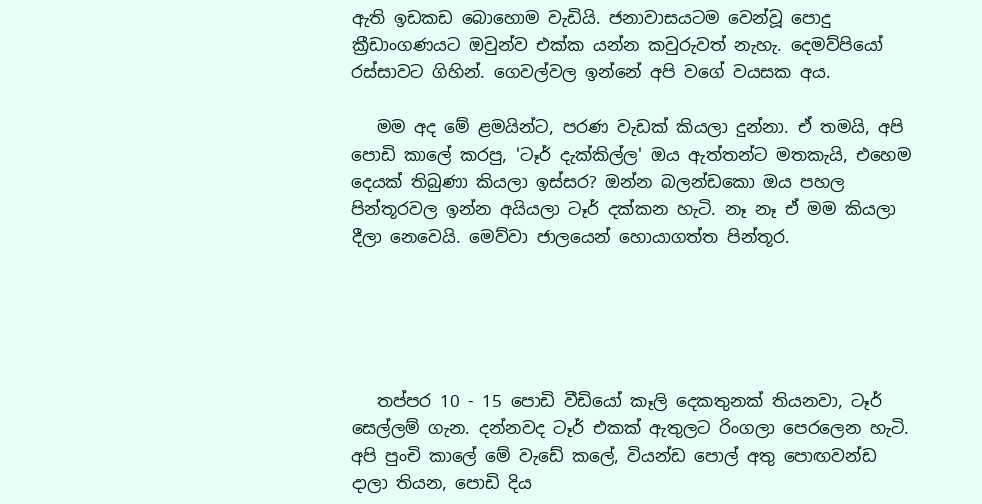ඇති ඉඩකඩ බොහොම වැඩියි. ජනාවාසයටම වෙන්වූ පොදු ක්‍රීඩාංගණයට ඔවුන්ව එක්ක යන්න කවුරුවත් නැහැ. දෙමව්පියෝ රස්සාවට ගිහින්. ගෙවල්වල ඉන්නේ අපි වගේ වයසක අය.

   මම අද මේ ළමයින්ට, පරණ වැඩක් කියලා දුන්නා. ඒ තමයි, අපි පොඩි කාලේ කරපු, 'ටෑර් දැක්කිල්ල' ඔය ඇත්තන්ට මතකැයි, එහෙම දෙයක් තිබුණා කියලා ඉස්සර? ඔන්න බලන්ඩකො ඔය පහල පින්තූරවල ඉන්න අයියලා ටෑර් දක්කන හැටි. නෑ නෑ ඒ මම කියලා දීලා නෙවෙයි. මෙව්වා ජාලයෙන් හොයාගත්ත පින්තූර.





   තප්පර 10 - 15 පොඩි වීඩියෝ කෑලි දෙකතුනක් තියනවා, ටෑර් සෙල්ලම් ගැන. දන්නවද ටෑර් එකක් ඇතුලට රිංගලා පෙරලෙන හැටි.  අපි පුංචි කාලේ මේ වැඩේ කලේ, වියන්ඩ පොල් අතු පොඟවන්ඩ දාලා තියන, පොඩි දිය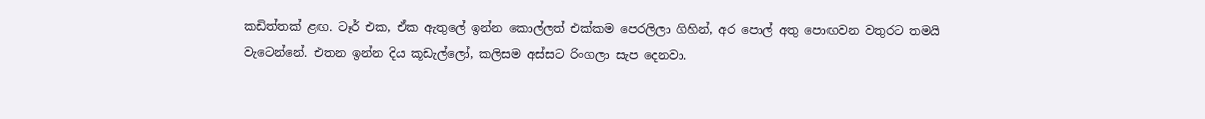කඩිත්තක් ළඟ. ටෑර් එක, ඒක ඇතුලේ ඉන්න කොල්ලත් එක්කම පෙරලිලා ගිහින්, අර පොල් අතු පොඟවන වතුරට තමයි වැටෙන්නේ. එතන ඉන්න දිය කූඩැල්ලෝ, කලිසම අස්සට රිංගලා සැප දෙනවා.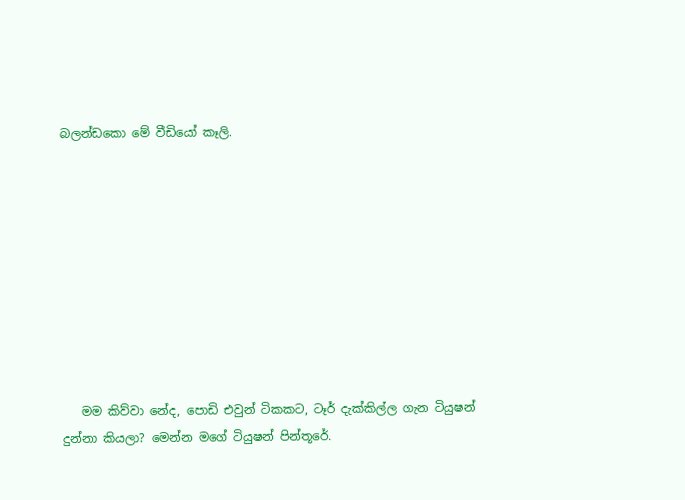බලන්ඩකො මේ වීඩියෝ කෑලි.









   මම කිව්වා නේද, පොඩි එවුන් ටිකකට, ටෑර් දැක්කිල්ල ගැන ටියුෂන් දුන්නා කියලා? මෙන්න මගේ ටියුෂන් පින්තූරේ.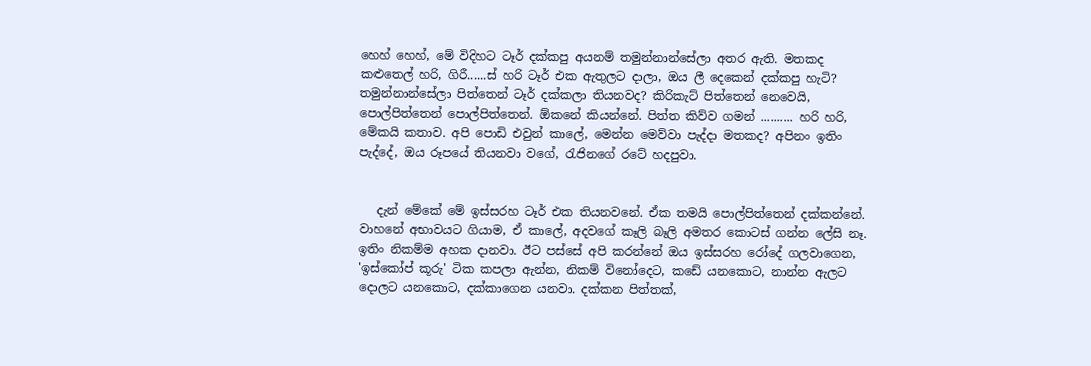හෙහ් හෙහ්, මේ විදිහට ටෑර් දක්කපු අයනම් තමුන්නාන්සේලා අතර ඇති. මතකද කළුතෙල් හරි, ගිරී......ස් හරි ටෑර් එක ඇතුලට දාලා, ඔය ලී දෙකෙන් දක්කපු හැටි? තමුන්නාන්සේලා පිත්තෙන් ටෑර් දක්කලා තියනවද? කිරිකැට් පිත්තෙන් නෙවෙයි, පොල්පිත්තෙන් පොල්පිත්තෙන්. ඕකනේ කියන්නේ. පිත්ත කිව්ව ගමන් .......... හරි හරි, මේකයි කතාව. අපි පොඩි එවුන් කාලේ, මෙන්න මෙව්වා පැද්දා මතකද? අපිනං ඉතිං පැද්දේ, ඔය රූපයේ තියනවා වගේ, රැජිනගේ රටේ හදපුවා.


   දැන් මේකේ මේ ඉස්සරහ ටෑර් එක තියනවනේ. ඒක තමයි පොල්පිත්තෙන් දක්කන්නේ. වාහනේ අභාවයට ගියාම, ඒ කාලේ, අදවගේ කෑලි බෑලි අමතර කොටස් ගන්න ලේසි නෑ. ඉතිං නිකම්ම අහක දානවා. ඊට පස්සේ අපි කරන්නේ ඔය ඉස්සරහ රෝදේ ගලවාගෙන, 'ඉස්කෝප් කූරු' ටික කපලා ඇන්න, නිකම් විනෝදෙට, කඩේ යනකොට, නාන්න ඇලට දොලට යනකොට, දක්කාගෙන යනවා. දක්කන පිත්තක්,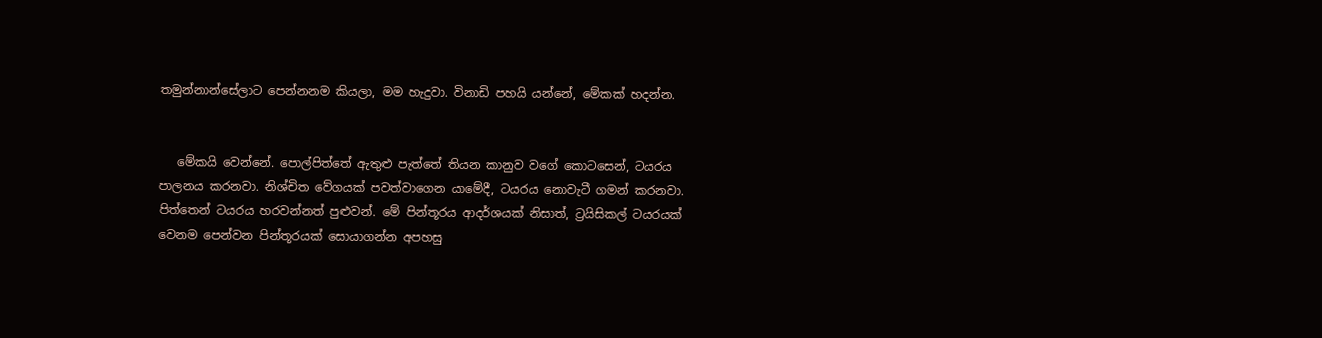තමුන්නාන්සේලාට පෙන්නනම කියලා, මම හැදුවා. විනාඩි පහයි යන්නේ, මේකක් හදන්න.


   මේකයි වෙන්නේ. පොල්පිත්තේ ඇතුළු පැත්තේ තියන කානුව වගේ කොටසෙන්, ටයරය පාලනය කරනවා. නිශ්චිත වේගයක් පවත්වාගෙන යාමේදී, ටයරය නොවැටී ගමන් කරනවා. පිත්තෙන් ටයරය හරවන්නත් පුළුවන්. මේ පින්තූරය ආදර්ශයක් නිසාත්, ට්‍රයිසිකල් ටයරයක් වෙනම පෙන්වන පින්තූරයක් සොයාගන්න අපහසු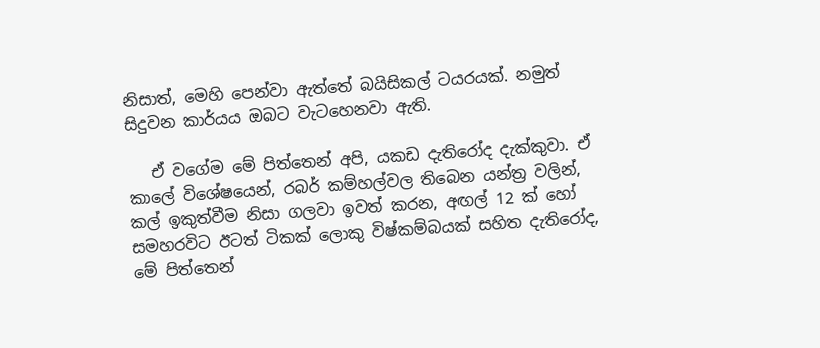නිසාත්, මෙහි පෙන්වා ඇත්තේ බයිසිකල් ටයරයක්. නමුත් සිදුවන කාර්යය ඔබට වැටහෙනවා ඇති.

   ඒ වගේම මේ පිත්තෙන් අපි, යකඩ දැතිරෝද දැක්කුවා. ඒ කාලේ විශේෂයෙන්, රබර් කම්හල්වල තිබෙන යන්ත්‍ර වලින්, කල් ඉකුත්වීම නිසා ගලවා ඉවත් කරන, අඟල් 12 ක් හෝ සමහරවිට ඊටත් ටිකක් ලොකු විෂ්කම්බයක් සහිත දැතිරෝද, මේ පිත්තෙන්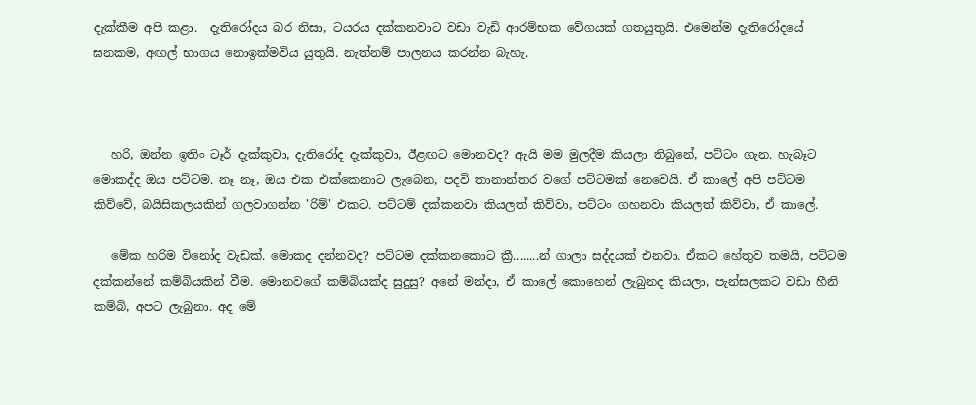දැක්කීම අපි කළා.  දැතිරෝදය බර නිසා, ටයරය දක්කනවාට වඩා වැඩි ආරම්භක වේගයක් ගතයුතුයි. එමෙන්ම දැතිරෝදයේ ඝනකම, අඟල් භාගය නොඉක්මවිය යුතුයි. නැත්නම් පාලනය කරන්න බැහැ.



   හරි, ඔන්න ඉතිං ටෑර් දැක්කුවා, දැතිරෝද දැක්කුවා, ඊළඟට මොනවද? ඇයි මම මුලදීම කියලා තිබුනේ, පට්ටං ගැන. හැබෑට මොකද්ද ඔය පට්ටම. නෑ නෑ, ඔය එක එක්කෙනාට ලැබෙන, පදවි තානාන්තර වගේ පට්ටමක් නෙවෙයි. ඒ කාලේ අපි පට්ටම කිව්වේ, බයිසිකලයකින් ගලවාගන්න 'රිම්' එකට. පට්ටම් දක්කනවා කියලත් කිව්වා, පට්ටං ගහනවා කියලත් කිව්වා, ඒ කාලේ.

   මේක හරිම විනෝද වැඩක්. මොකද දන්නවද? පට්ටම දක්කනකොට ක්‍රී........න් ගාලා සද්දයක් එනවා. ඒකට හේතුව තමයි, පට්ටම දක්කන්නේ කම්බියකින් වීම. මොනවගේ කම්බියක්ද සුදුසු? අනේ මන්දා, ඒ කාලේ කොහෙන් ලැබුනද කියලා, පැන්සලකට වඩා හීනි කම්බි, අපට ලැබුනා. අද මේ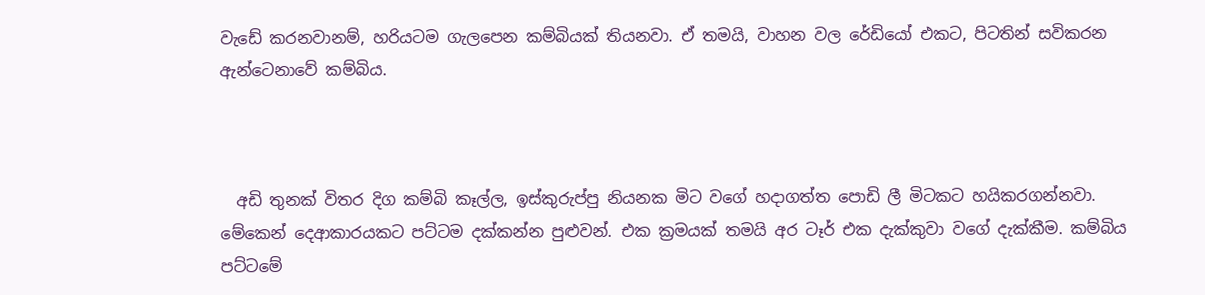වැඩේ කරනවානම්, හරියටම ගැලපෙන කම්බියක් තියනවා. ඒ තමයි, වාහන වල රේඩියෝ එකට, පිටතින් සවිකරන ඇන්ටෙනාවේ කම්බිය.



  අඩි තුනක් විතර දිග කම්බි කෑල්ල, ඉස්කුරුප්පු නියනක මිට වගේ හදාගත්ත පොඩි ලී මිටකට හයිකරගන්නවා.   මේකෙන් දෙආකාරයකට පට්ටම දක්කන්න පුළුවන්. එක ක්‍රමයක් තමයි අර ටෑර් එක දැක්කුවා වගේ දැක්කීම. කම්බිය පට්ටමේ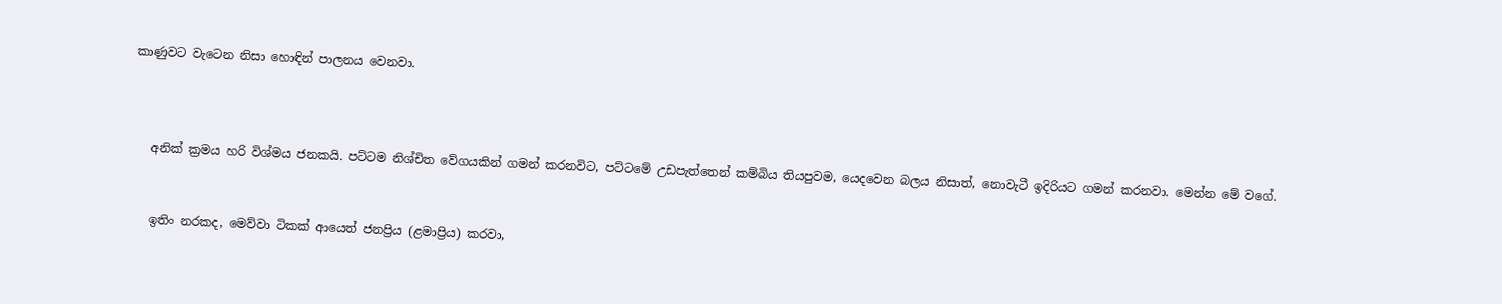කාණුවට වැටෙන නිසා හොඳින් පාලනය වෙනවා.



   අනික් ක්‍රමය හරි විශ්මය ජනකයි. පට්ටම නිශ්චිත වේගයකින් ගමන් කරනවිට, පට්ටමේ උඩපැත්තෙන් කම්බිය තියපුවම, යෙදවෙන බලය නිසාත්, නොවැටී ඉදිරියට ගමන් කරනවා. මෙන්න මේ වගේ.


   ඉතිං නරකද, මෙව්වා ටිකක් ආයෙත් ජනප්‍රිය (ළමාප්‍රිය) කරවා,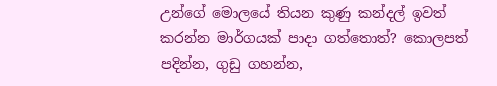උන්ගේ මොලයේ තියන කුණු කන්දල් ඉවත් කරන්න මාර්ගයක් පාදා ගත්තොත්? කොලපත් පදින්න, ගුඩු ගහන්න,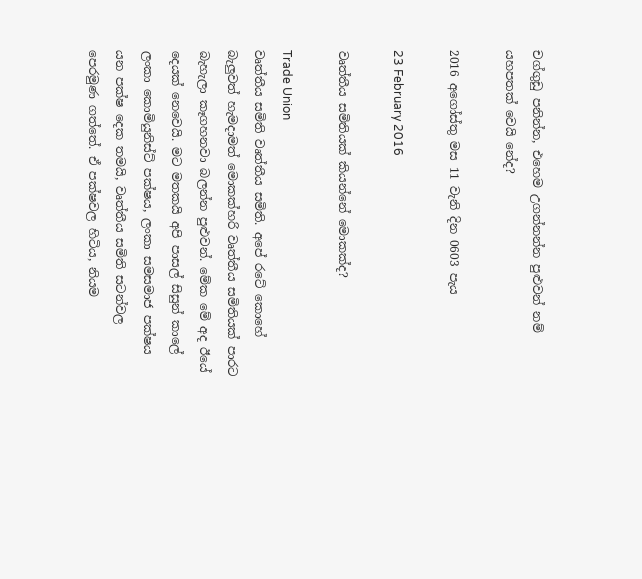චග්ගුඩු පනින්න, එහෙම උගන්නන්න පුළුවන් නම් යහපතක් වෙයි නේද?

2016 අගෝස්තු මස 11 වැනි දින 0603 පැය

23 February 2016

වෘත්තීය සමිතියක් කියන්නේ මොකක්ද?

Trade Union
වෘත්තීය සමිති වෘත්තීය සමිති. අපේ රටේ කොහේ බැලුවත් හැමදාමත් මොකක්හරි වෘත්තීය සමිතියක් පාරට බැහැලා කෑගහනවා බලන්න පුළුවන්. මේක මේ අද ඊයේ දෙයක් නෙවෙයි. මට මතකයි අපි පාසල් සිසුන් කාලේ ලංකා කොමියුනිස්ට් පක්ෂය, ලංකා සමසමාජ පක්ෂය යන පක්ෂ දෙක තමයි, වෘත්තීය සමිති සටන්වල පෙරමුණ ගත්තේ. ඒ පක්ෂවල හිටිය, නියම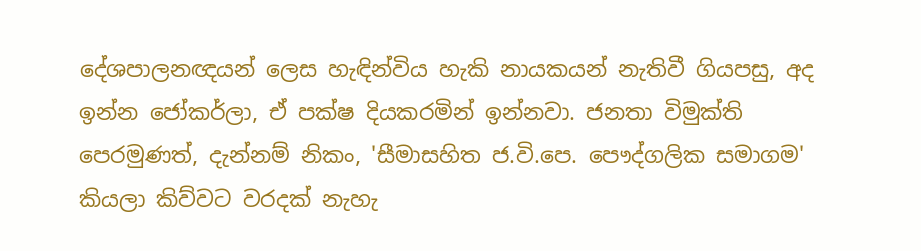දේශපාලනඥයන් ලෙස හැඳින්විය හැකි නායකයන් නැතිවී ගියපසු, අද ඉන්න ජෝකර්ලා, ඒ පක්ෂ දියකරමින් ඉන්නවා. ජනතා විමුක්ති පෙරමුණත්, දැන්නම් නිකං, 'සීමාසහිත ජ.වි.පෙ. පෞද්ගලික සමාගම' කියලා කිව්වට වරදක් නැහැ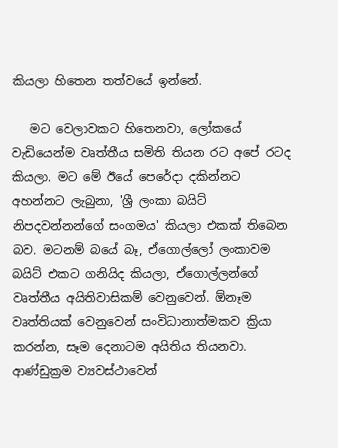කියලා හිතෙන තත්වයේ ඉන්නේ.

   මට වෙලාවකට හිතෙනවා, ලෝකයේ වැඩියෙන්ම වෘත්තීය සමිති තියන රට අපේ රටද කියලා. මට මේ ඊයේ පෙරේදා දකින්නට අහන්නට ලැබුනා, 'ශ්‍රී ලංකා බයිට් නිපදවන්නන්ගේ සංගමය' කියලා එකක් තිබෙන බව. මටනම් බයේ බෑ, ඒගොල්ලෝ ලංකාවම බයිට් එකට ගනියිද කියලා, ඒගොල්ලන්ගේ වෘත්තීය අයිතිවාසිකම් වෙනුවෙන්. ඕනෑම වෘත්තියක් වෙනුවෙන් සංවිධානාත්මකව ක්‍රියා කරන්න, සෑම දෙනාටම අයිතිය තියනවා. ආණ්ඩුක්‍රම ව්‍යවස්ථාවෙන්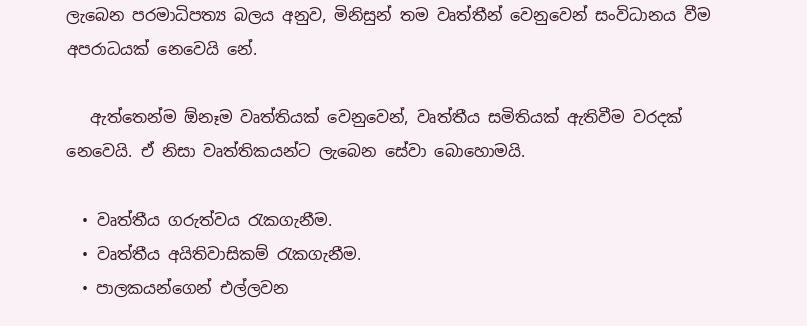ලැබෙන පරමාධිපත්‍ය බලය අනුව, මිනිසුන් තම වෘත්තීන් වෙනුවෙන් සංවිධානය වීම අපරාධයක් නෙවෙයි නේ.

   ඇත්තෙන්ම ඕනෑම වෘත්තියක් වෙනුවෙන්, වෘත්තීය සමිතියක් ඇතිවීම වරදක් නෙවෙයි. ඒ නිසා වෘත්තිකයන්ට ලැබෙන සේවා බොහොමයි.

  • වෘත්තීය ගරුත්වය රැකගැනීම.
  • වෘත්තීය අයිතිවාසිකම් රැකගැනීම.
  • පාලකයන්ගෙන් එල්ලවන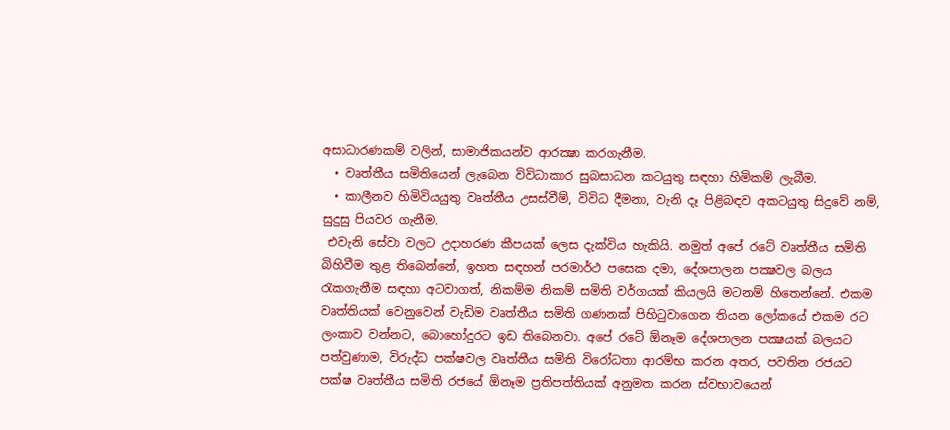අසාධාරණකම් වලින්, සාමාජිකයන්ව ආරක්‍ෂා කරගැනීම.
  • වෘත්තීය සමිතියෙන් ලැබෙන විවිධාකාර සුබසාධන කටයුතු සඳහා හිමිකම් ලැබීම.
  • කාලීනව හිමිවියයුතු වෘත්තීය උසස්වීම්, විවිධ දීමනා, වැනි දෑ පිළිබඳව අකටයුතු සිදුවේ නම්, සුදුසු පියවර ගැනීම.
 එවැනි සේවා වලට උදාහරණ කීපයක් ලෙස දැක්විය හැකියි. නමුත් අපේ රටේ වෘත්තීය සමිති බිහිවීම තුළ තිබෙන්නේ, ඉහත සඳහන් පරමාර්ථ පසෙක දමා, දේශපාලන පක්‍ෂවල බලය රැකගැනීම සඳහා අටවාගත්, නිකම්ම නිකම් සමිති වර්ගයක් කියලයි මටනම් හිතෙන්නේ. එකම වෘත්තියක් වෙනුවෙන් වැඩිම වෘත්තීය සමිති ගණනක් පිහිටුවාගෙන තියන ලෝකයේ එකම රට ලංකාව වන්නට, බොහෝදුරට ඉඩ තිබෙනවා. අපේ රටේ ඕනෑම දේශපාලන පක්‍ෂයක් බලයට පත්වුණාම, විරුද්ධ පක්ෂවල වෘත්තීය සමිති විරෝධතා ආරම්භ කරන අතර, පවතින රජයට පක්ෂ වෘත්තීය සමිති රජයේ ඕනෑම ප්‍රතිපත්තියක් අනුමත කරන ස්වභාවයෙන්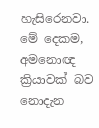හැසිරෙනවා. මේ දෙකම, අමනොඥ ක්‍රියාවක් බව නොදැන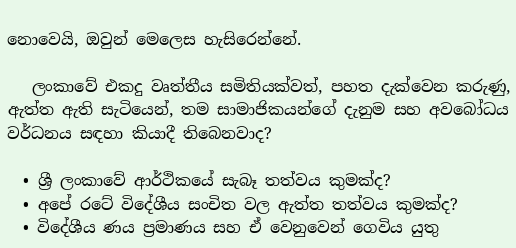නොවෙයි, ඔවුන් මෙලෙස හැසිරෙන්නේ.

   ලංකාවේ එකදු වෘත්තීය සමිතියක්වත්, පහත දැක්වෙන කරුණු, ඇත්ත ඇති සැටියෙන්, තම සාමාජිකයන්ගේ දැනුම සහ අවබෝධය වර්ධනය සඳහා කියාදී තිබෙනවාද?

  • ශ්‍රී ලංකාවේ ආර්ථිකයේ සැබෑ තත්වය කුමක්ද?
  • අපේ රටේ විදේශීය සංචිත වල ඇත්ත තත්වය කුමක්ද?
  • විදේශීය ණය ප්‍රමාණය සහ ඒ වෙනුවෙන් ගෙවිය යුතු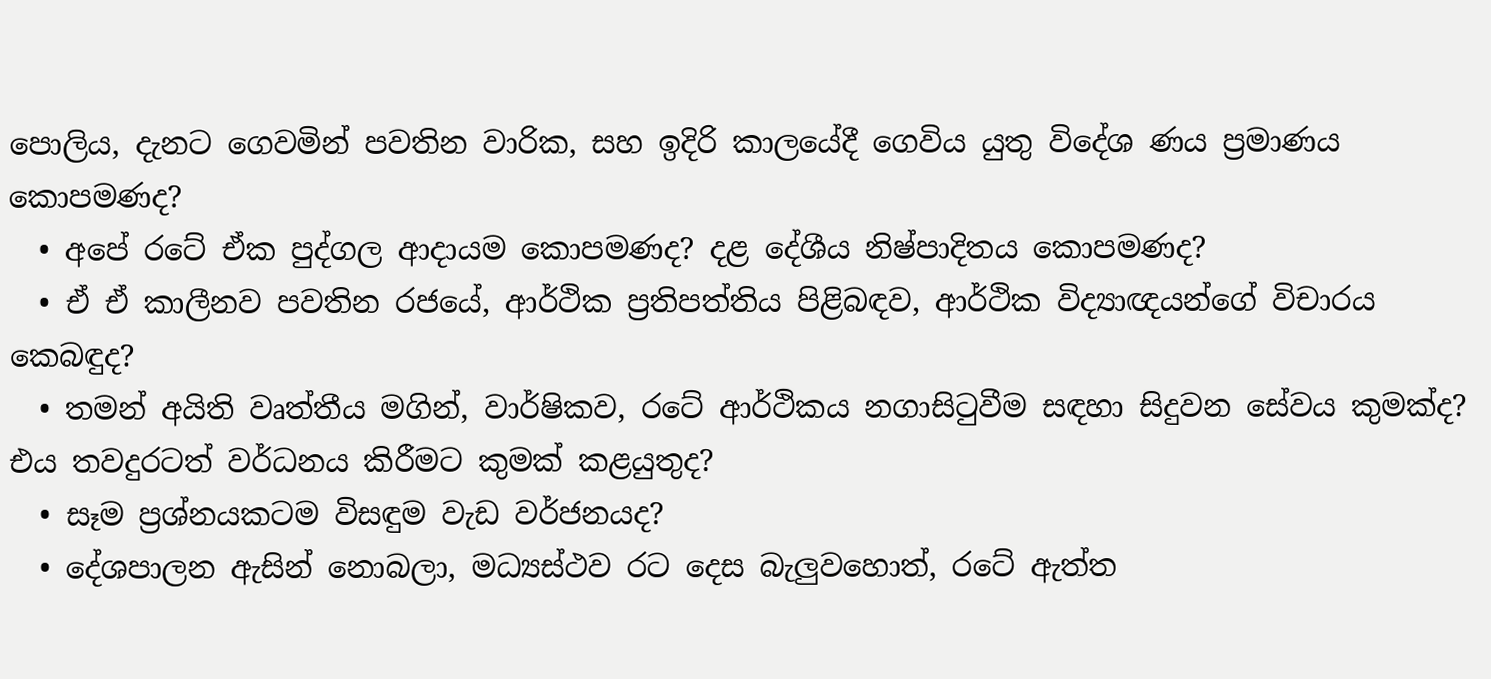පොලිය, දැනට ගෙවමින් පවතින වාරික, සහ ඉදිරි කාලයේදී ගෙවිය යුතු විදේශ ණය ප්‍රමාණය කොපමණද?
  • අපේ රටේ ඒක පුද්ගල ආදායම කොපමණද? දළ දේශීය නිෂ්පාදිතය කොපමණද?
  • ඒ ඒ කාලීනව පවතින රජයේ, ආර්ථික ප්‍රතිපත්තිය පිළිබඳව, ආර්ථික විද්‍යාඥයන්ගේ විචාරය කෙබඳුද?
  • තමන් අයිති වෘත්තීය මගින්, වාර්ෂිකව, රටේ ආර්ථිකය නගාසිටුවීම සඳහා සිදුවන සේවය කුමක්ද? එය තවදුරටත් වර්ධනය කිරීමට කුමක් කළයුතුද?
  • සෑම ප්‍රශ්නයකටම විසඳුම වැඩ වර්ජනයද?
  • දේශපාලන ඇසින් නොබලා, මධ්‍යස්ථව රට දෙස බැලුවහොත්, රටේ ඇත්ත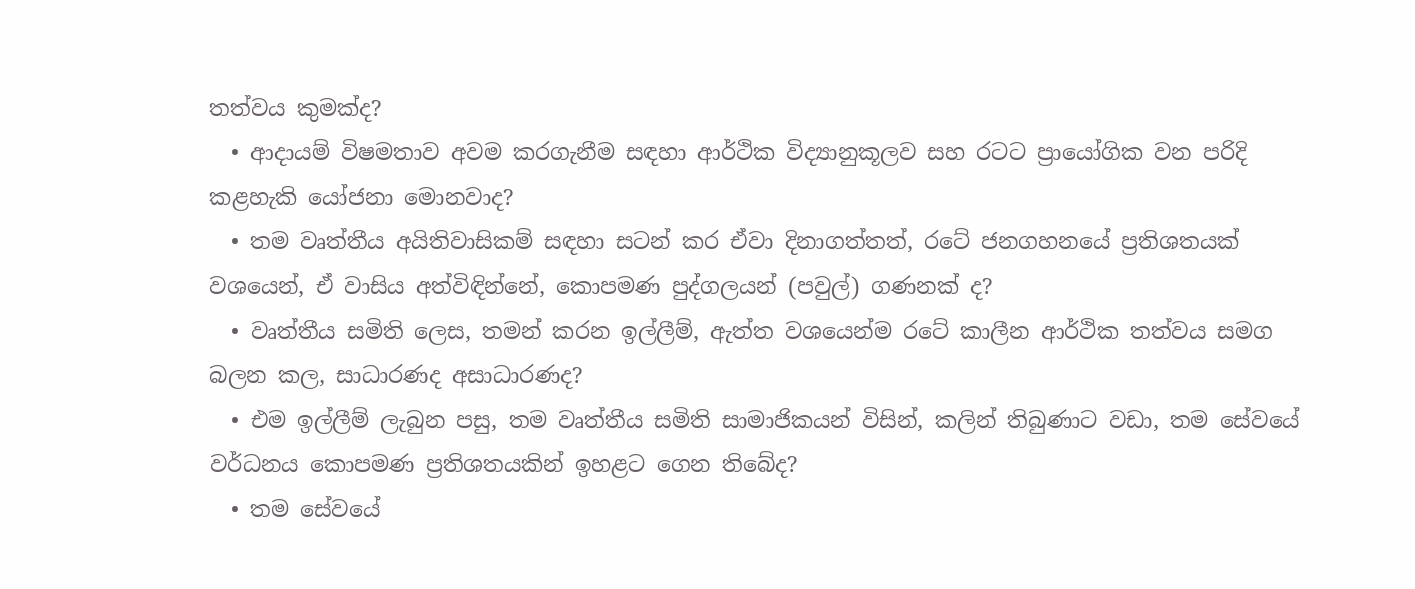තත්වය කුමක්ද?
  • ආදායම් විෂමතාව අවම කරගැනීම සඳහා ආර්ථික විද්‍යානුකූලව සහ රටට ප්‍රායෝගික වන පරිදි කළහැකි යෝජනා මොනවාද?
  • තම වෘත්තීය අයිතිවාසිකම් සඳහා සටන් කර ඒවා දිනාගත්තත්, රටේ ජනගහනයේ ප්‍රතිශතයක් වශයෙන්, ඒ වාසිය අත්විඳින්නේ, කොපමණ පුද්ගලයන් (පවුල්) ගණනක් ද?
  • වෘත්තීය සමිති ලෙස, තමන් කරන ඉල්ලීම්, ඇත්ත වශයෙන්ම රටේ කාලීන ආර්ථික තත්වය සමග බලන කල, සාධාරණද අසාධාරණද?
  • එම ඉල්ලීම් ලැබුන පසු, තම වෘත්තීය සමිති සාමාජිකයන් විසින්, කලින් තිබුණාට වඩා, තම සේවයේ වර්ධනය කොපමණ ප්‍රතිශතයකින් ඉහළට ගෙන තිබේද?
  • තම සේවයේ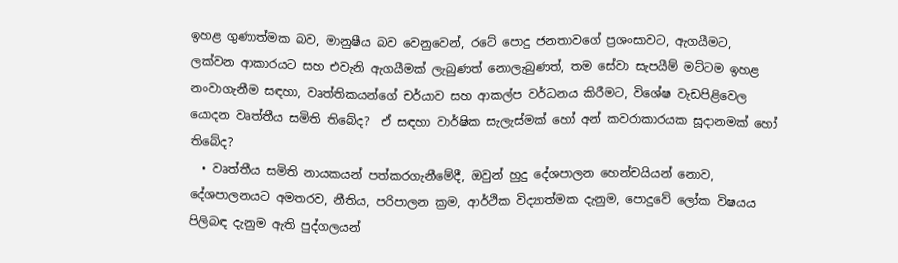ඉහළ ගුණාත්මක බව, මානුෂීය බව වෙනුවෙන්, රටේ පොදු ජනතාවගේ ප්‍රශංසාවට, ඇගයීමට, ලක්වන ආකාරයට සහ එවැනි ඇගයීමක් ලැබුණත් නොලැබුණත්, තම සේවා සැපයීම් මට්ටම ඉහළ නංවාගැනීම සඳහා, වෘත්තිකයන්ගේ චර්යාව සහ ආකල්ප වර්ධනය කිරීමට, විශේෂ වැඩපිළිවෙල යොදන වෘත්තීය සමිති තිබේද?  ඒ සඳහා වාර්ෂික සැලැස්මක් හෝ අන් කවරාකාරයක සූදානමක් හෝ තිබේද?
  • වෘත්තීය සමිති නායකයන් පත්කරගැනීමේදී, ඔවුන් හුදු දේශපාලන හෙන්චයියන් නොව, දේශපාලනයට අමතරව, නීතිය, පරිපාලන ක්‍රම, ආර්ථික විද්‍යාත්මක දැනුම, පොදුවේ ලෝක විෂයය පිලිබඳ දැනුම ඇති පුද්ගලයන්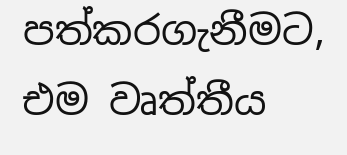පත්කරගැනීමට, එම වෘත්තීය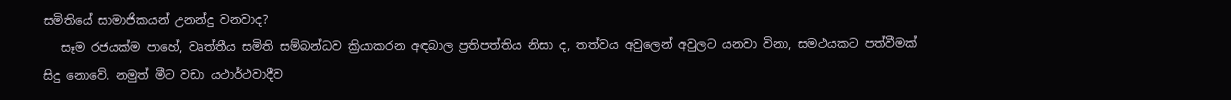සමිතියේ සාමාජිකයන් උනන්දු වනවාද?
   සෑම රජයක්ම පාහේ, වෘත්තීය සමිති සම්බන්ධව ක්‍රියාකරන අඳබාල ප්‍රතිපත්තිය නිසා ද, තත්වය අවුලෙන් අවුලට යනවා විනා, සමථයකට පත්වීමක් සිදු නොවේ. නමුත් මීට වඩා යථාර්ථවාදීව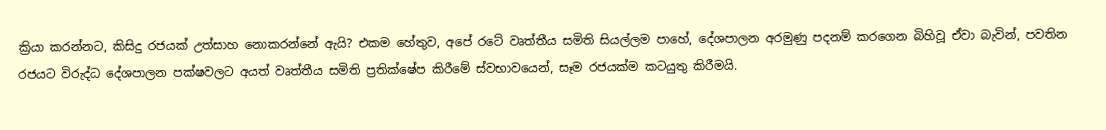ක්‍රියා කරන්නට, කිසිදු රජයක් උත්සාහ නොකරන්නේ ඇයි? එකම හේතුව, අපේ රටේ වෘත්තීය සමිති සියල්ලම පාහේ, දේශපාලන අරමුණු පදනම් කරගෙන බිහිවූ ඒවා බැවින්, පවතින රජයට විරුද්ධ දේශපාලන පක්ෂවලට අයත් වෘත්තීය සමිති ප්‍රතික්ෂේප කිරීමේ ස්වභාවයෙන්, සෑම රජයක්ම කටයුතු කිරීමයි.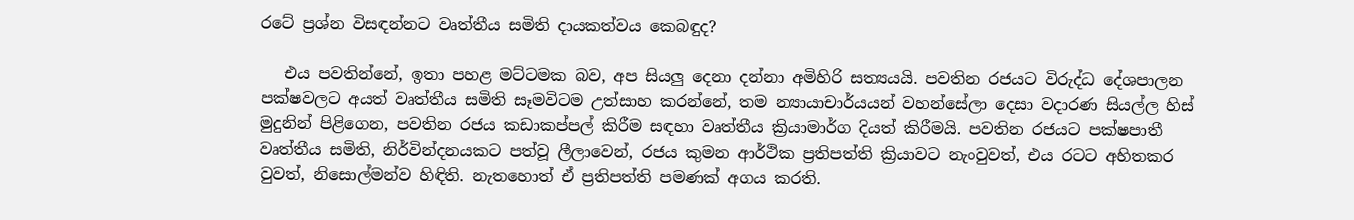රටේ ප්‍රශ්න විසඳන්නට වෘත්තීය සමිති දායකත්වය කෙබඳුද?

   එය පවතින්නේ, ඉතා පහළ මට්ටමක බව, අප සියලු දෙනා දන්නා අමිහිරි සත්‍යයයි. පවතින රජයට විරුද්ධ දේශපාලන පක්ෂවලට අයත් වෘත්තීය සමිති සෑමවිටම උත්සාහ කරන්නේ, තම න්‍යායාචාර්යයන් වහන්සේලා දෙසා වදාරණ සියල්ල හිස් මුදුනින් පිළිගෙන, පවතින රජය කඩාකප්පල් කිරීම සඳහා වෘත්තීය ක්‍රියාමාර්ග දියත් කිරීමයි. පවතින රජයට පක්ෂපාතී වෘත්තීය සමිති, නිර්වින්දනයකට පත්වූ ලීලාවෙන්, රජය කුමන ආර්ථික ප්‍රතිපත්ති ක්‍රියාවට නැංවුවත්, එය රටට අහිතකර වුවත්, නිසොල්මන්ව හිඳිති. නැතහොත් ඒ ප්‍රතිපත්ති පමණක් අගය කරති.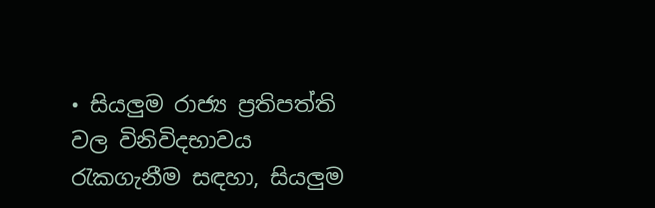• සියලුම රාජ්‍ය ප්‍රතිපත්ති වල විනිවිදභාවය රැකගැනීම සඳහා, සියලුම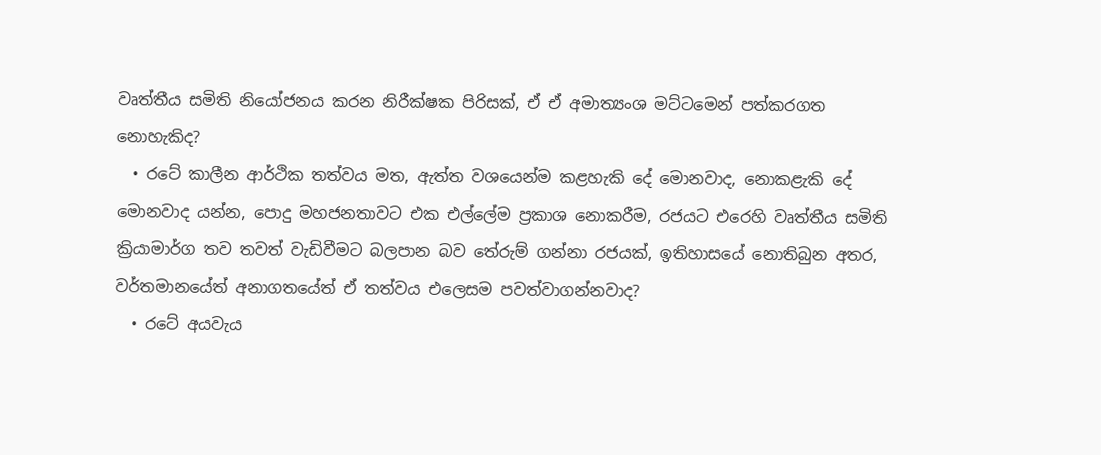වෘත්තීය සමිති නියෝජනය කරන නිරීක්ෂක පිරිසක්, ඒ ඒ අමාත්‍යංශ මට්ටමෙන් පත්කරගත නොහැකිද?
  • රටේ කාලීන ආර්ථික තත්වය මත, ඇත්ත වශයෙන්ම කළහැකි දේ මොනවාද, නොකළැකි දේ මොනවාද යන්න, පොදු මහජනතාවට එක එල්ලේම ප්‍රකාශ නොකරීම, රජයට එරෙහි වෘත්තීය සමිති ක්‍රියාමාර්ග තව තවත් වැඩිවීමට බලපාන බව තේරුම් ගන්නා රජයක්, ඉතිහාසයේ නොතිබුන අතර, වර්තමානයේත් අනාගතයේත් ඒ තත්වය එලෙසම පවත්වාගන්නවාද?
  • රටේ අයවැය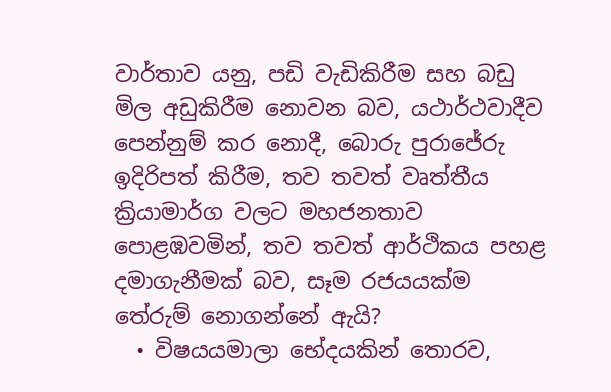වාර්තාව යනු, පඩි වැඩිකිරීම සහ බඩු මිල අඩුකිරීම නොවන බව, යථාර්ථවාදීව පෙන්නුම් කර නොදී, බොරු පුරාජේරු ඉදිරිපත් කිරීම, තව තවත් වෘත්තීය ක්‍රියාමාර්ග වලට මහජනතාව පොළඹවමින්, තව තවත් ආර්ථිකය පහළ දමාගැනීමක් බව, සෑම රජයයක්ම තේරුම් නොගන්නේ ඇයි?
  • විෂයයමාලා භේදයකින් තොරව,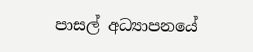පාසල් අධ්‍යාපනයේ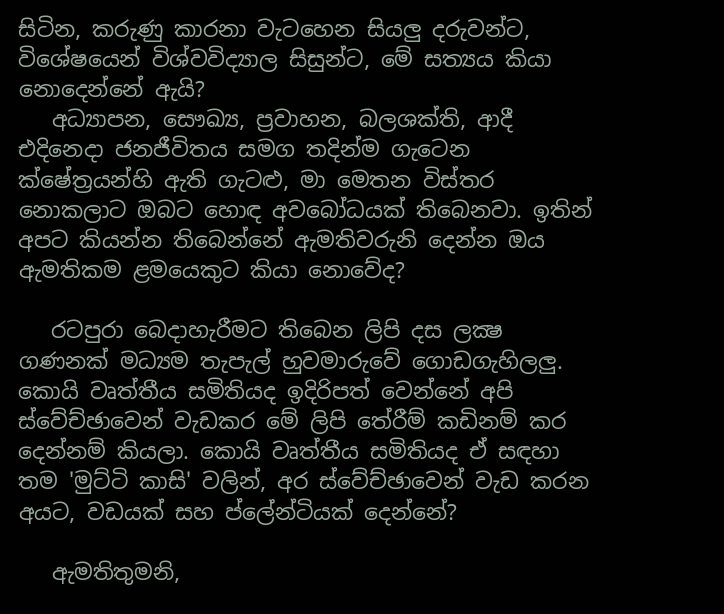සිටින, කරුණු කාරනා වැටහෙන සියලු දරුවන්ට, විශේෂයෙන් විශ්වවිද්‍යාල සිසුන්ට, මේ සත්‍යය කියා නොදෙන්නේ ඇයි?
   අධ්‍යාපන, සෞඛ්‍ය, ප්‍රවාහන, බලශක්ති, ආදී එදිනෙදා ජනජීවිතය සමග තදින්ම ගැටෙන ක්ෂේත්‍රයන්හි ඇති ගැටළු, මා මෙතන විස්තර නොකලාට ඔබට හොඳ අවබෝධයක් තිබෙනවා. ඉතින් අපට කියන්න තිබෙන්නේ ඇමතිවරුනි දෙන්න ඔය ඇමතිකම ළමයෙකුට කියා නොවේද?

   රටපුරා බෙදාහැරීමට තිබෙන ලිපි දස ලක්‍ෂ ගණනක් මධ්‍යම තැපැල් හුවමාරුවේ ගොඩගැහිලලු. කොයි වෘත්තීය සමිතියද ඉදිරිපත් වෙන්නේ අපි ස්වේච්ඡාවෙන් වැඩකර මේ ලිපි තේරීම් කඩිනම් කර දෙන්නම් කියලා. කොයි වෘත්තීය සමිතියද ඒ සඳහා තම 'මුට්ටි කාසි' වලින්, අර ස්වේච්ඡාවෙන් වැඩ කරන අයට, වඩයක් සහ ප්ලේන්ටියක් දෙන්නේ?

   ඇමතිතුමනි,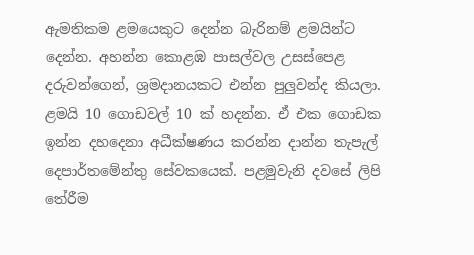ඇමතිකම ළමයෙකුට දෙන්න බැරිනම් ළමයින්ට දෙන්න. අහන්න කොළඹ පාසල්වල උසස්පෙළ දරුවන්ගෙන්, ශ්‍රමදානයකට එන්න පුලුවන්ද කියලා. ළමයි 10 ගොඩවල් 10 ක් හදන්න. ඒ එක ගොඩක ඉන්න දහදෙනා අධීක්ෂණය කරන්න දාන්න තැපැල් දෙපාර්තමේන්තු සේවකයෙක්. පළමුවැනි දවසේ ලිපි තේරීම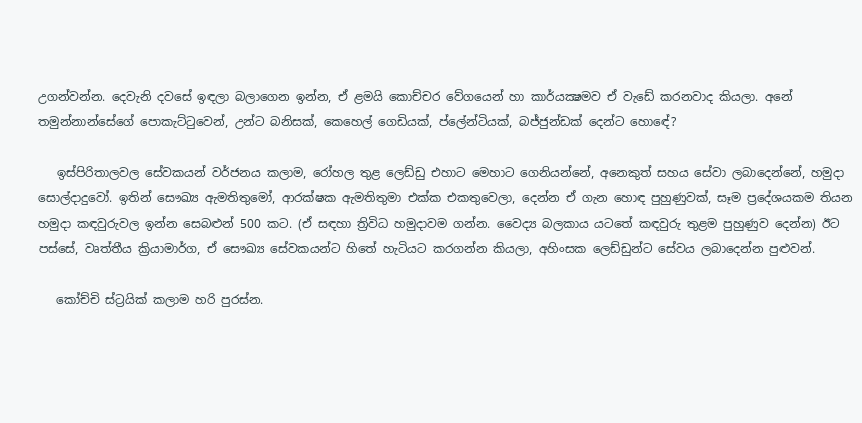උගන්වන්න. දෙවැනි දවසේ ඉඳලා බලාගෙන ඉන්න, ඒ ළමයි කොච්චර වේගයෙන් හා කාර්යක්‍ෂමව ඒ වැඩේ කරනවාද කියලා. අනේ තමුන්නාන්සේගේ පොකැට්ටුවෙන්, උන්ට බනිසක්, කෙහෙල් ගෙඩියක්, ප්ලේන්ටියක්, බජ්ජුන්ඩක් දෙන්ට හොඳේ?

   ඉස්පිරිතාලවල සේවකයන් වර්ජනය කලාම, රෝහල තුළ ලෙඩ්ඩු එහාට මෙහාට ගෙනියන්නේ, අනෙකුත් සහය සේවා ලබාදෙන්නේ, හමුදා සොල්දාදුවෝ. ඉතින් සෞඛ්‍ය ඇමතිතුමෝ, ආරක්ෂක ඇමතිතුමා එක්ක එකතුවෙලා, දෙන්න ඒ ගැන හොඳ පුහුණුවක්, සෑම ප්‍රදේශයකම තියන හමුදා කඳවුරුවල ඉන්න සෙබළුන් 500 කට. (ඒ සඳහා ත්‍රිවිධ හමුදාවම ගන්න. වෛද්‍ය බලකාය යටතේ කඳවුරු තුළම පුහුණුව දෙන්න) ඊට පස්සේ, වෘත්තීය ක්‍රියාමාර්ග, ඒ සෞඛ්‍ය සේවකයන්ට හිතේ හැටියට කරගන්න කියලා, අහිංසක ලෙඩ්ඩුන්ට සේවය ලබාදෙන්න පුළුවන්.

   කෝච්චි ස්ට්‍රයික් කලාම හරි පුරස්න.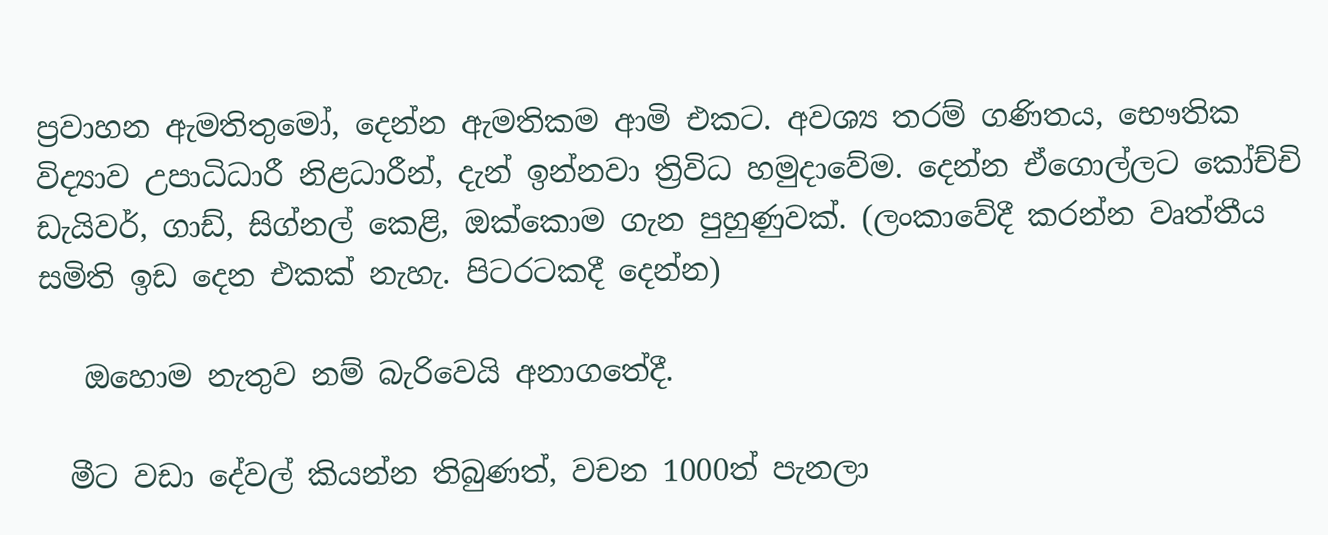ප්‍රවාහන ඇමතිතුමෝ, දෙන්න ඇමතිකම ආමි එකට. අවශ්‍ය තරම් ගණිතය, භෞතික විද්‍යාව උපාධිධාරී නිළධාරීන්, දැන් ඉන්නවා ත්‍රිවිධ හමුදාවේම. දෙන්න ඒගොල්ලට කෝච්චි ඩැයිවර්, ගාඩ්, සිග්නල් කෙළි, ඔක්කොම ගැන පුහුණුවක්. (ලංකාවේදී කරන්න වෘත්තීය සමිති ඉඩ දෙන එකක් නැහැ. පිටරටකදී දෙන්න)

   ඔහොම නැතුව නම් බැරිවෙයි අනාගතේදී.

  මීට වඩා දේවල් කියන්න තිබුණත්, වචන 1000ත් පැනලා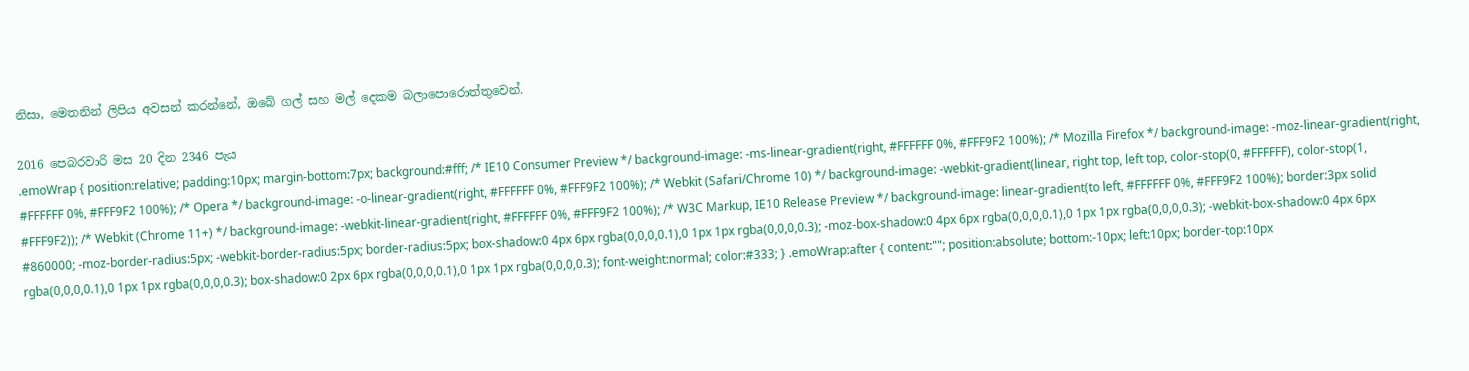නිසා, මෙතනින් ලිපිය අවසන් කරන්නේ, ඔබේ ගල් සහ මල් දෙකම බලාපොරොත්තුවෙන්.

2016 පෙබරවාරි මස 20 දින 2346 පැය
.emoWrap { position:relative; padding:10px; margin-bottom:7px; background:#fff; /* IE10 Consumer Preview */ background-image: -ms-linear-gradient(right, #FFFFFF 0%, #FFF9F2 100%); /* Mozilla Firefox */ background-image: -moz-linear-gradient(right, #FFFFFF 0%, #FFF9F2 100%); /* Opera */ background-image: -o-linear-gradient(right, #FFFFFF 0%, #FFF9F2 100%); /* Webkit (Safari/Chrome 10) */ background-image: -webkit-gradient(linear, right top, left top, color-stop(0, #FFFFFF), color-stop(1, #FFF9F2)); /* Webkit (Chrome 11+) */ background-image: -webkit-linear-gradient(right, #FFFFFF 0%, #FFF9F2 100%); /* W3C Markup, IE10 Release Preview */ background-image: linear-gradient(to left, #FFFFFF 0%, #FFF9F2 100%); border:3px solid #860000; -moz-border-radius:5px; -webkit-border-radius:5px; border-radius:5px; box-shadow:0 4px 6px rgba(0,0,0,0.1),0 1px 1px rgba(0,0,0,0.3); -moz-box-shadow:0 4px 6px rgba(0,0,0,0.1),0 1px 1px rgba(0,0,0,0.3); -webkit-box-shadow:0 4px 6px rgba(0,0,0,0.1),0 1px 1px rgba(0,0,0,0.3); box-shadow:0 2px 6px rgba(0,0,0,0.1),0 1px 1px rgba(0,0,0,0.3); font-weight:normal; color:#333; } .emoWrap:after { content:""; position:absolute; bottom:-10px; left:10px; border-top:10px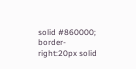solid #860000; border-right:20px solid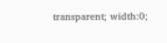transparent; width:0;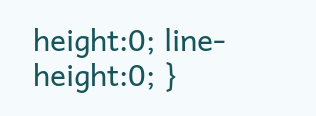height:0; line-height:0; }